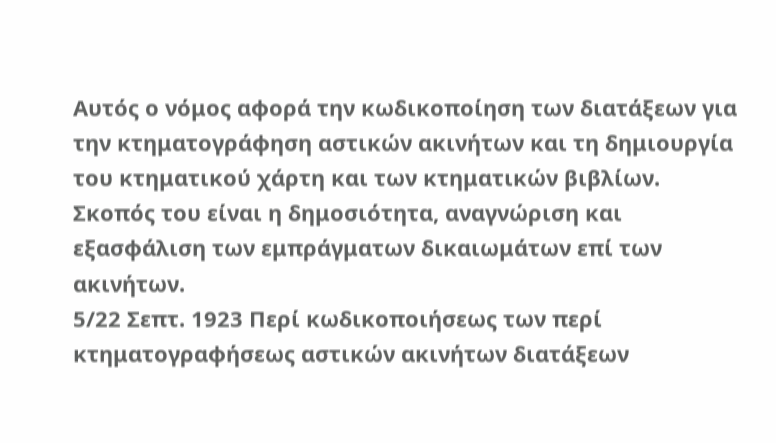Αυτός ο νόμος αφορά την κωδικοποίηση των διατάξεων για την κτηματογράφηση αστικών ακινήτων και τη δημιουργία του κτηματικού χάρτη και των κτηματικών βιβλίων. Σκοπός του είναι η δημοσιότητα, αναγνώριση και εξασφάλιση των εμπράγματων δικαιωμάτων επί των ακινήτων.
5/22 Σεπτ. 1923 Περί κωδικοποιήσεως των περί κτηματογραφήσεως αστικών ακινήτων διατάξεων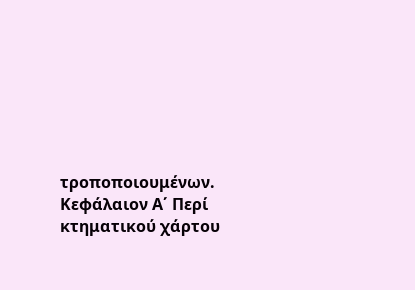τροποποιουμένων. Κεφάλαιον Α΄ Περί κτηματικού χάρτου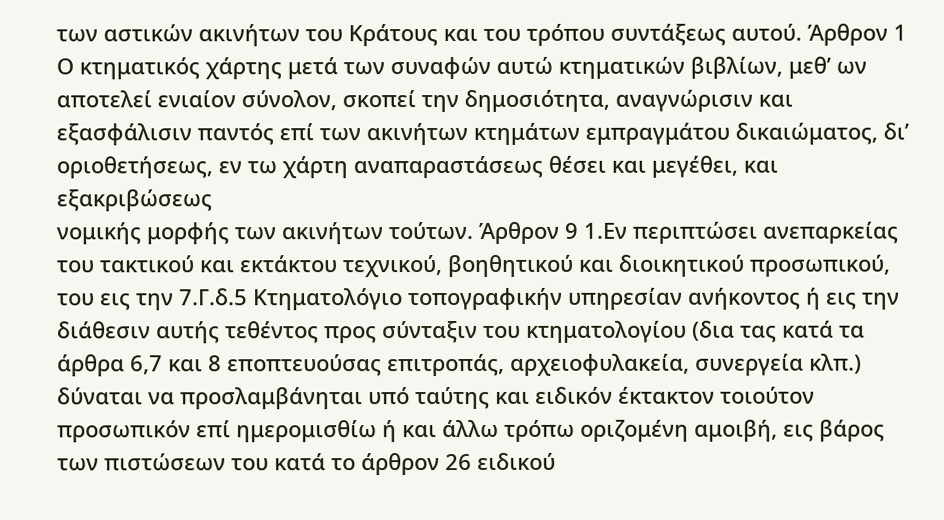των αστικών ακινήτων του Κράτους και του τρόπου συντάξεως αυτού. Άρθρον 1 Ο κτηματικός χάρτης μετά των συναφών αυτώ κτηματικών βιβλίων, μεθ’ ων αποτελεί ενιαίον σύνολον, σκοπεί την δημοσιότητα, αναγνώρισιν και εξασφάλισιν παντός επί των ακινήτων κτημάτων εμπραγμάτου δικαιώματος, δι’ οριοθετήσεως, εν τω χάρτη αναπαραστάσεως θέσει και μεγέθει, και εξακριβώσεως
νομικής μορφής των ακινήτων τούτων. Άρθρον 9 1.Εν περιπτώσει ανεπαρκείας του τακτικού και εκτάκτου τεχνικού, βοηθητικού και διοικητικού προσωπικού, του εις την 7.Γ.δ.5 Κτηματολόγιο τοπογραφικήν υπηρεσίαν ανήκοντος ή εις την διάθεσιν αυτής τεθέντος προς σύνταξιν του κτηματολογίου (δια τας κατά τα άρθρα 6,7 και 8 εποπτευούσας επιτροπάς, αρχειοφυλακεία, συνεργεία κλπ.) δύναται να προσλαμβάνηται υπό ταύτης και ειδικόν έκτακτον τοιούτον προσωπικόν επί ημερομισθίω ή και άλλω τρόπω οριζομένη αμοιβή, εις βάρος των πιστώσεων του κατά το άρθρον 26 ειδικού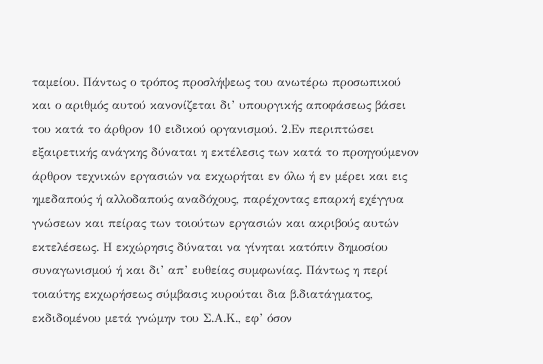ταμείου. Πάντως ο τρόπος προσλήψεως του ανωτέρω προσωπικού και ο αριθμός αυτού κανονίζεται δι’ υπουργικής αποφάσεως βάσει του κατά το άρθρον 10 ειδικού οργανισμού. 2.Εν περιπτώσει εξαιρετικής ανάγκης δύναται η εκτέλεσις των κατά το προηγούμενον άρθρον τεχνικών εργασιών να εκχωρήται εν όλω ή εν μέρει και εις ημεδαπούς ή αλλοδαπούς αναδόχους, παρέχοντας επαρκή εχέγγυα γνώσεων και πείρας των τοιούτων εργασιών και ακριβούς αυτών εκτελέσεως. Η εκχώρησις δύναται να γίνηται κατόπιν δημοσίου συναγωνισμού ή και δι’ απ’ ευθείας συμφωνίας. Πάντως η περί
τοιαύτης εκχωρήσεως σύμβασις κυρούται δια β.διατάγματος, εκδιδομένου μετά γνώμην του Σ.Α.Κ., εφ’ όσον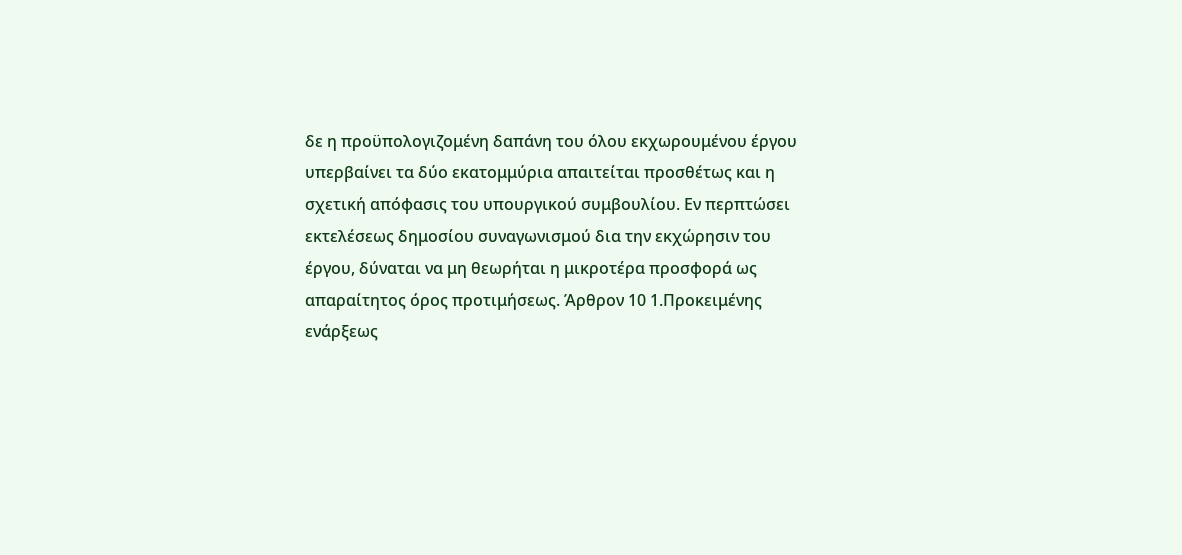δε η προϋπολογιζομένη δαπάνη του όλου εκχωρουμένου έργου υπερβαίνει τα δύο εκατομμύρια απαιτείται προσθέτως και η σχετική απόφασις του υπουργικού συμβουλίου. Εν περπτώσει εκτελέσεως δημοσίου συναγωνισμού δια την εκχώρησιν του έργου, δύναται να μη θεωρήται η μικροτέρα προσφορά ως απαραίτητος όρος προτιμήσεως. Άρθρον 10 1.Προκειμένης
ενάρξεως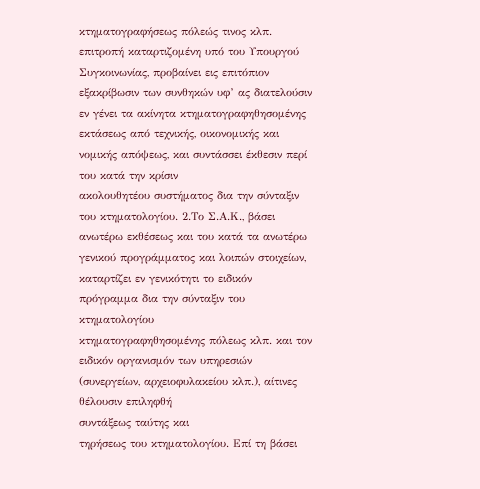κτηματογραφήσεως πόλεώς τινος κλπ. επιτροπή καταρτιζομένη υπό του Υπουργού
Συγκοινωνίας, προβαίνει εις επιτόπιον εξακρίβωσιν των συνθηκών υφ’ ας διατελούσιν εν γένει τα ακίνητα κτηματογραφηθησομένης εκτάσεως από τεχνικής, οικονομικής και νομικής απόψεως, και συντάσσει έκθεσιν περί του κατά την κρίσιν
ακολουθητέου συστήματος δια την σύνταξιν του κτηματολογίου. 2.Το Σ.Α.Κ., βάσει
ανωτέρω εκθέσεως και του κατά τα ανωτέρω γενικού προγράμματος και λοιπών στοιχείων, καταρτίζει εν γενικότητι το ειδικόν πρόγραμμα δια την σύνταξιν του κτηματολογίου
κτηματογραφηθησομένης πόλεως κλπ. και τον ειδικόν οργανισμόν των υπηρεσιών (συνεργείων, αρχειοφυλακείου κλπ.), αίτινες θέλουσιν επιληφθή
συντάξεως ταύτης και
τηρήσεως του κτηματολογίου. Επί τη βάσει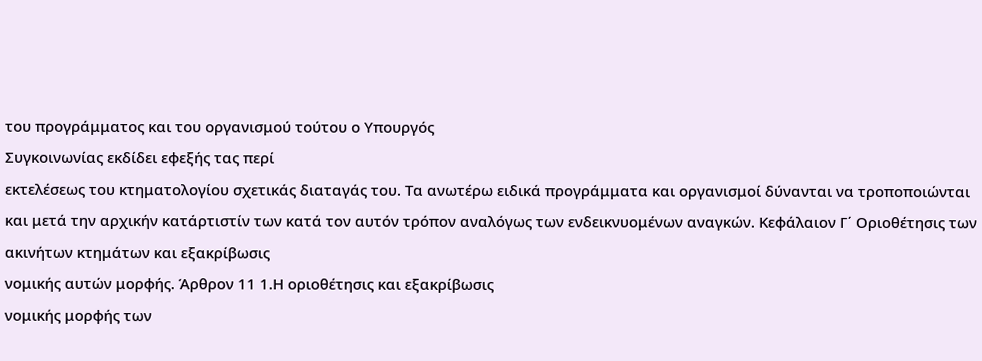του προγράμματος και του οργανισμού τούτου ο Υπουργός
Συγκοινωνίας εκδίδει εφεξής τας περί
εκτελέσεως του κτηματολογίου σχετικάς διαταγάς του. Τα ανωτέρω ειδικά προγράμματα και οργανισμοί δύνανται να τροποποιώνται και μετά την αρχικήν κατάρτιστίν των κατά τον αυτόν τρόπον αναλόγως των ενδεικνυομένων αναγκών. Κεφάλαιον Γ΄ Οριοθέτησις των ακινήτων κτημάτων και εξακρίβωσις
νομικής αυτών μορφής. Άρθρον 11 1.Η οριοθέτησις και εξακρίβωσις
νομικής μορφής των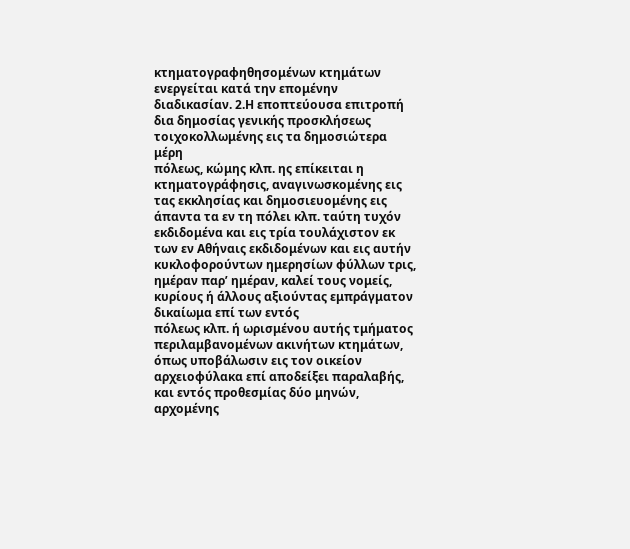κτηματογραφηθησομένων κτημάτων ενεργείται κατά την επομένην διαδικασίαν. 2.Η εποπτεύουσα επιτροπή δια δημοσίας γενικής προσκλήσεως τοιχοκολλωμένης εις τα δημοσιώτερα μέρη
πόλεως, κώμης κλπ. ης επίκειται η κτηματογράφησις, αναγινωσκομένης εις τας εκκλησίας και δημοσιευομένης εις άπαντα τα εν τη πόλει κλπ. ταύτη τυχόν εκδιδομένα και εις τρία τουλάχιστον εκ των εν Αθήναις εκδιδομένων και εις αυτήν κυκλοφορούντων ημερησίων φύλλων τρις, ημέραν παρ’ ημέραν, καλεί τους νομείς, κυρίους ή άλλους αξιούντας εμπράγματον δικαίωμα επί των εντός
πόλεως κλπ. ή ωρισμένου αυτής τμήματος περιλαμβανομένων ακινήτων κτημάτων, όπως υποβάλωσιν εις τον οικείον αρχειοφύλακα επί αποδείξει παραλαβής, και εντός προθεσμίας δύο μηνών, αρχομένης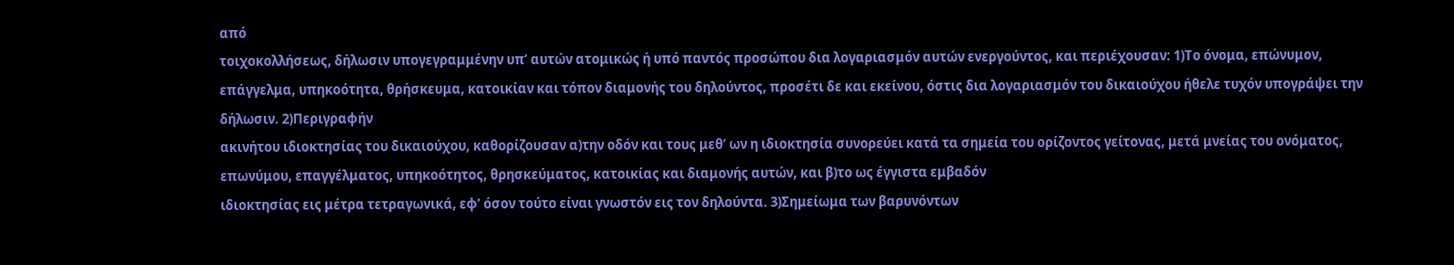από
τοιχοκολλήσεως, δήλωσιν υπογεγραμμένην υπ’ αυτών ατομικώς ή υπό παντός προσώπου δια λογαριασμόν αυτών ενεργούντος, και περιέχουσαν: 1)Το όνομα, επώνυμον, επάγγελμα, υπηκοότητα, θρήσκευμα, κατοικίαν και τόπον διαμονής του δηλούντος, προσέτι δε και εκείνου, όστις δια λογαριασμόν του δικαιούχου ήθελε τυχόν υπογράψει την δήλωσιν. 2)Περιγραφήν
ακινήτου ιδιοκτησίας του δικαιούχου, καθορίζουσαν α)την οδόν και τους μεθ’ ων η ιδιοκτησία συνορεύει κατά τα σημεία του ορίζοντος γείτονας, μετά μνείας του ονόματος, επωνύμου, επαγγέλματος, υπηκοότητος, θρησκεύματος, κατοικίας και διαμονής αυτών, και β)το ως έγγιστα εμβαδόν
ιδιοκτησίας εις μέτρα τετραγωνικά, εφ’ όσον τούτο είναι γνωστόν εις τον δηλούντα. 3)Σημείωμα των βαρυνόντων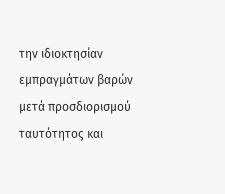την ιδιοκτησίαν εμπραγμάτων βαρών μετά προσδιορισμού
ταυτότητος και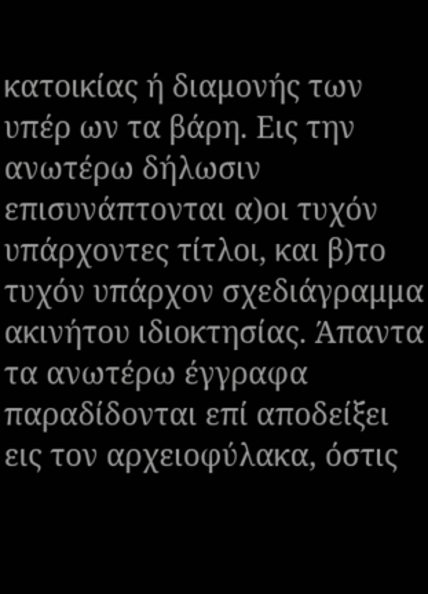κατοικίας ή διαμονής των υπέρ ων τα βάρη. Εις την ανωτέρω δήλωσιν επισυνάπτονται α)οι τυχόν υπάρχοντες τίτλοι, και β)το τυχόν υπάρχον σχεδιάγραμμα
ακινήτου ιδιοκτησίας. Άπαντα τα ανωτέρω έγγραφα παραδίδονται επί αποδείξει εις τον αρχειοφύλακα, όστις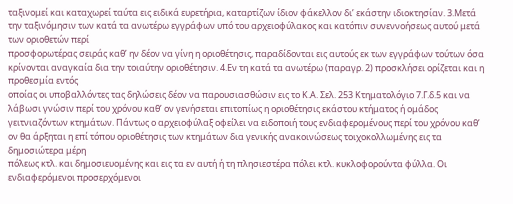ταξινομεί και καταχωρεί ταύτα εις ειδικά ευρετήρια, καταρτίζων ίδιον φάκελλον δι’ εκάστην ιδιοκτησίαν. 3.Μετά την ταξινόμησιν των κατά τα ανωτέρω εγγράφων υπό του αρχειοφύλακος και κατόπιν συνεννοήσεως αυτού μετά των οριοθετών περί
προσφορωτέρας σειράς καθ’ ην δέον να γίνη η οριοθέτησις, παραδίδονται εις αυτούς εκ των εγγράφων τούτων όσα κρίνονται αναγκαία δια την τοιαύτην οριοθέτησιν. 4.Εν τη κατά τα ανωτέρω (παραγρ. 2) προσκλήσει ορίζεται και η προθεσμία εντός
οποίας οι υποβαλλόντες τας δηλώσεις δέον να παρουσιασθώσιν εις το Κ.Α. Σελ. 253 Κτηματολόγιο 7.Γ.δ.5 και να λάβωσι γνώσιν περί του χρόνου καθ’ ον γενήσεται επιτοπίως η οριοθέτησις εκάστου κτήματος ή ομάδος γειτνιαζόντων κτημάτων. Πάντως ο αρχειοφύλαξ οφείλει να ειδοποιή τους ενδιαφερομένους περί του χρόνου καθ’ ον θα άρξηται η επί τόπου οριοθέτησις των κτημάτων δια γενικής ανακοινώσεως τοιχοκολλωμένης εις τα δημοσιώτερα μέρη
πόλεως κτλ. και δημοσιευομένης και εις τα εν αυτή ή τη πλησιεστέρα πόλει κτλ. κυκλοφορούντα φύλλα. Οι ενδιαφερόμενοι προσερχόμενοι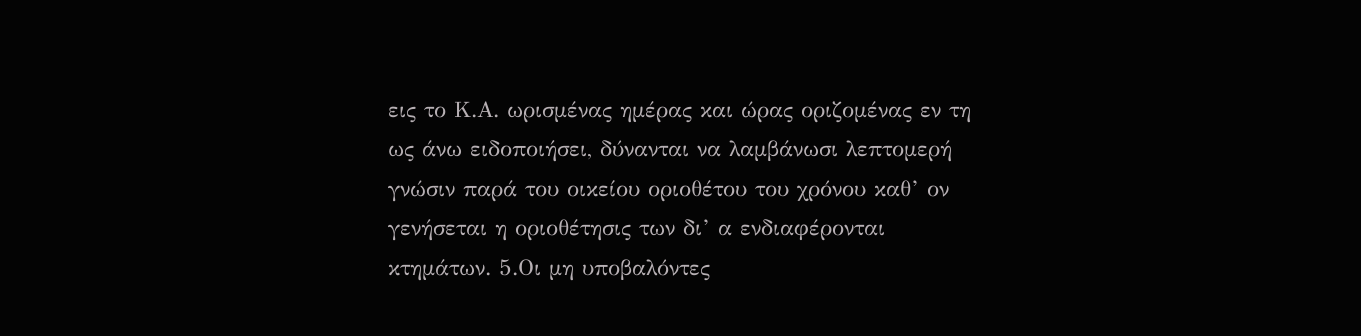εις το Κ.Α. ωρισμένας ημέρας και ώρας οριζομένας εν τη ως άνω ειδοποιήσει, δύνανται να λαμβάνωσι λεπτομερή γνώσιν παρά του οικείου οριοθέτου του χρόνου καθ’ ον γενήσεται η οριοθέτησις των δι’ α ενδιαφέρονται κτημάτων. 5.Οι μη υποβαλόντες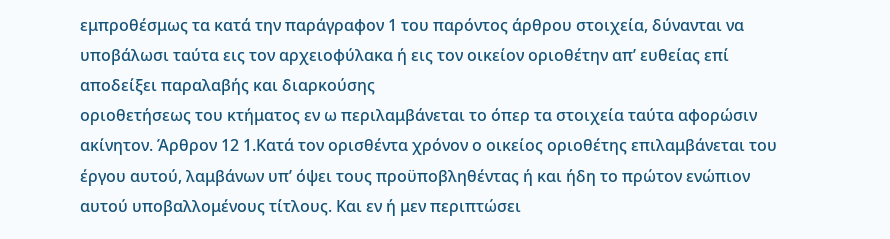εμπροθέσμως τα κατά την παράγραφον 1 του παρόντος άρθρου στοιχεία, δύνανται να υποβάλωσι ταύτα εις τον αρχειοφύλακα ή εις τον οικείον οριοθέτην απ’ ευθείας επί αποδείξει παραλαβής και διαρκούσης
οριοθετήσεως του κτήματος εν ω περιλαμβάνεται το όπερ τα στοιχεία ταύτα αφορώσιν ακίνητον. Άρθρον 12 1.Κατά τον ορισθέντα χρόνον ο οικείος οριοθέτης επιλαμβάνεται του έργου αυτού, λαμβάνων υπ’ όψει τους προϋποβληθέντας ή και ήδη το πρώτον ενώπιον αυτού υποβαλλομένους τίτλους. Και εν ή μεν περιπτώσει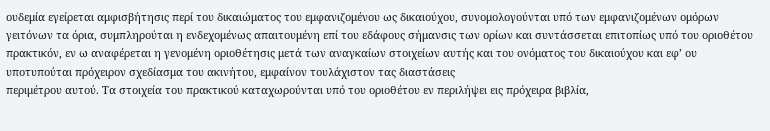ουδεμία εγείρεται αμφισβήτησις περί του δικαιώματος του εμφανιζομένου ως δικαιούχου, συνομολογούνται υπό των εμφανιζομένων ομόρων γειτόνων τα όρια, συμπληρούται η ενδεχομένως απαιτουμένη επί του εδάφους σήμανσις των ορίων και συντάσσεται επιτοπίως υπό του οριοθέτου πρακτικόν, εν ω αναφέρεται η γενομένη οριοθέτησις μετά των αναγκαίων στοιχείων αυτής και του ονόματος του δικαιούχου και εφ’ ου υποτυπούται πρόχειρον σχεδίασμα του ακινήτου, εμφαίνον τουλάχιστον τας διαστάσεις
περιμέτρου αυτού. Τα στοιχεία του πρακτικού καταχωρούνται υπό του οριοθέτου εν περιλήψει εις πρόχειρα βιβλία,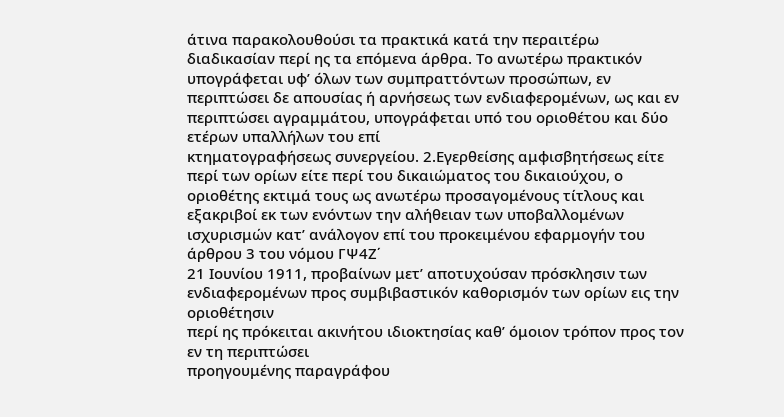άτινα παρακολουθούσι τα πρακτικά κατά την περαιτέρω διαδικασίαν περί ης τα επόμενα άρθρα. Το ανωτέρω πρακτικόν υπογράφεται υφ’ όλων των συμπραττόντων προσώπων, εν περιπτώσει δε απουσίας ή αρνήσεως των ενδιαφερομένων, ως και εν περιπτώσει αγραμμάτου, υπογράφεται υπό του οριοθέτου και δύο ετέρων υπαλλήλων του επί
κτηματογραφήσεως συνεργείου. 2.Εγερθείσης αμφισβητήσεως είτε περί των ορίων είτε περί του δικαιώματος του δικαιούχου, ο οριοθέτης εκτιμά τους ως ανωτέρω προσαγομένους τίτλους και εξακριβοί εκ των ενόντων την αλήθειαν των υποβαλλομένων ισχυρισμών κατ’ ανάλογον επί του προκειμένου εφαρμογήν του άρθρου 3 του νόμου ΓΨ4Ζ΄
21 Ιουνίου 1911, προβαίνων μετ’ αποτυχούσαν πρόσκλησιν των ενδιαφερομένων προς συμβιβαστικόν καθορισμόν των ορίων εις την οριοθέτησιν
περί ης πρόκειται ακινήτου ιδιοκτησίας καθ’ όμοιον τρόπον προς τον εν τη περιπτώσει
προηγουμένης παραγράφου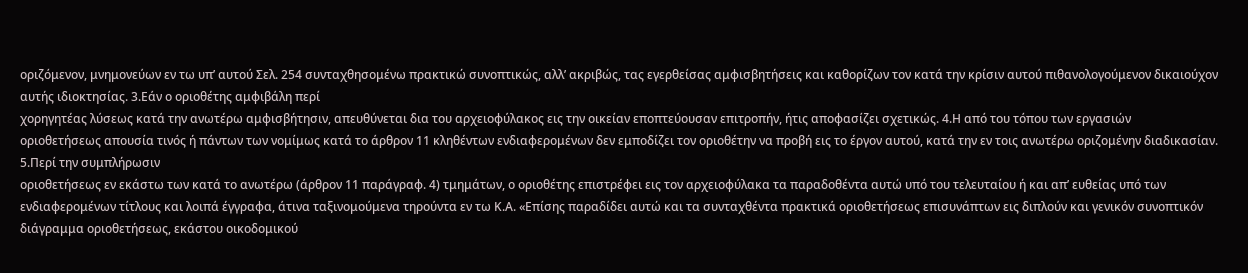οριζόμενον, μνημονεύων εν τω υπ’ αυτού Σελ. 254 συνταχθησομένω πρακτικώ συνοπτικώς, αλλ’ ακριβώς, τας εγερθείσας αμφισβητήσεις και καθορίζων τον κατά την κρίσιν αυτού πιθανολογούμενον δικαιούχον
αυτής ιδιοκτησίας. 3.Εάν ο οριοθέτης αμφιβάλη περί
χορηγητέας λύσεως κατά την ανωτέρω αμφισβήτησιν, απευθύνεται δια του αρχειοφύλακος εις την οικείαν εποπτεύουσαν επιτροπήν, ήτις αποφασίζει σχετικώς. 4.Η από του τόπου των εργασιών
οριοθετήσεως απουσία τινός ή πάντων των νομίμως κατά το άρθρον 11 κληθέντων ενδιαφερομένων δεν εμποδίζει τον οριοθέτην να προβή εις το έργον αυτού, κατά την εν τοις ανωτέρω οριζομένην διαδικασίαν. 5.Περί την συμπλήρωσιν
οριοθετήσεως εν εκάστω των κατά το ανωτέρω (άρθρον 11 παράγραφ. 4) τμημάτων, ο οριοθέτης επιστρέφει εις τον αρχειοφύλακα τα παραδοθέντα αυτώ υπό του τελευταίου ή και απ’ ευθείας υπό των ενδιαφερομένων τίτλους και λοιπά έγγραφα, άτινα ταξινομούμενα τηρούντα εν τω Κ.Α. «Επίσης παραδίδει αυτώ και τα συνταχθέντα πρακτικά οριοθετήσεως επισυνάπτων εις διπλούν και γενικόν συνοπτικόν διάγραμμα οριοθετήσεως, εκάστου οικοδομικού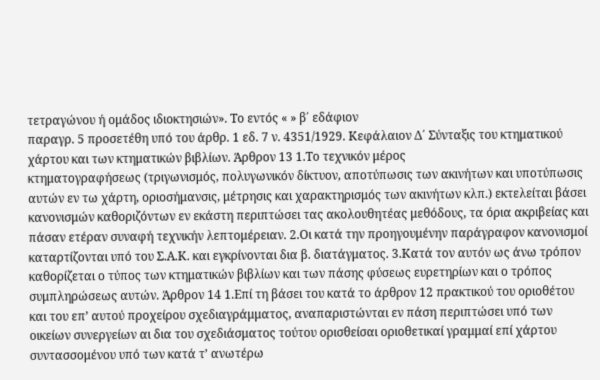τετραγώνου ή ομάδος ιδιοκτησιών». Το εντός « » β΄ εδάφιον
παραγρ. 5 προσετέθη υπό του άρθρ. 1 εδ. 7 ν. 4351/1929. Κεφάλαιον Δ΄ Σύνταξις του κτηματικού χάρτου και των κτηματικών βιβλίων. Άρθρον 13 1.Το τεχνικόν μέρος
κτηματογραφήσεως (τριγωνισμός, πολυγωνικόν δίκτυον, αποτύπωσις των ακινήτων και υποτύπωσις αυτών εν τω χάρτη, οριοσήμανσις, μέτρησις και χαρακτηρισμός των ακινήτων κλπ.) εκτελείται βάσει κανονισμών καθοριζόντων εν εκάστη περιπτώσει τας ακολουθητέας μεθόδους, τα όρια ακριβείας και πάσαν ετέραν συναφή τεχνικήν λεπτομέρειαν. 2.Οι κατά την προηγουμένην παράγραφον κανονισμοί καταρτίζονται υπό του Σ.Α.Κ. και εγκρίνονται δια β. διατάγματος. 3.Κατά τον αυτόν ως άνω τρόπον καθορίζεται ο τύπος των κτηματικών βιβλίων και των πάσης φύσεως ευρετηρίων και ο τρόπος συμπληρώσεως αυτών. Άρθρον 14 1.Επί τη βάσει του κατά το άρθρον 12 πρακτικού του οριοθέτου και του επ’ αυτού προχείρου σχεδιαγράμματος, αναπαριστώνται εν πάση περιπτώσει υπό των οικείων συνεργείων αι δια του σχεδιάσματος τούτου ορισθείσαι οριοθετικαί γραμμαί επί χάρτου συντασσομένου υπό των κατά τ’ ανωτέρω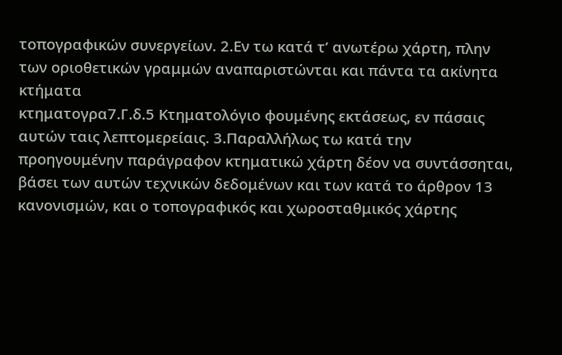τοπογραφικών συνεργείων. 2.Εν τω κατά τ’ ανωτέρω χάρτη, πλην των οριοθετικών γραμμών αναπαριστώνται και πάντα τα ακίνητα κτήματα
κτηματογρα7.Γ.δ.5 Κτηματολόγιο φουμένης εκτάσεως, εν πάσαις αυτών ταις λεπτομερείαις. 3.Παραλλήλως τω κατά την προηγουμένην παράγραφον κτηματικώ χάρτη δέον να συντάσσηται, βάσει των αυτών τεχνικών δεδομένων και των κατά το άρθρον 13 κανονισμών, και ο τοπογραφικός και χωροσταθμικός χάρτης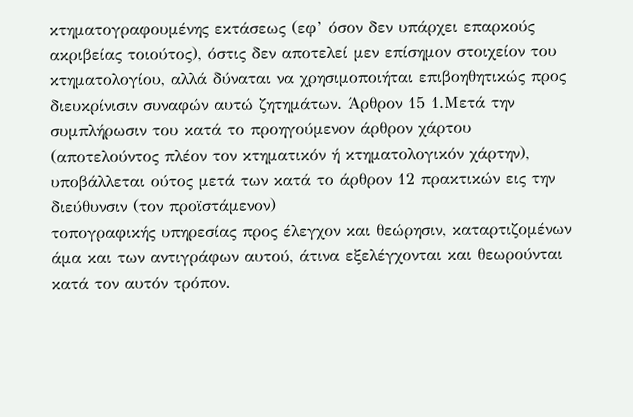κτηματογραφουμένης εκτάσεως (εφ’ όσον δεν υπάρχει επαρκούς ακριβείας τοιούτος), όστις δεν αποτελεί μεν επίσημον στοιχείον του κτηματολογίου, αλλά δύναται να χρησιμοποιήται επιβοηθητικώς προς διευκρίνισιν συναφών αυτώ ζητημάτων. Άρθρον 15 1.Μετά την συμπλήρωσιν του κατά το προηγούμενον άρθρον χάρτου (αποτελούντος πλέον τον κτηματικόν ή κτηματολογικόν χάρτην), υποβάλλεται ούτος μετά των κατά το άρθρον 12 πρακτικών εις την διεύθυνσιν (τον προϊστάμενον)
τοπογραφικής υπηρεσίας προς έλεγχον και θεώρησιν, καταρτιζομένων άμα και των αντιγράφων αυτού, άτινα εξελέγχονται και θεωρούνται κατά τον αυτόν τρόπον.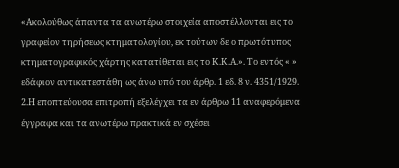«Ακολούθως άπαντα τα ανωτέρω στοιχεία αποστέλλονται εις το γραφείον τηρήσεως κτηματολογίου, εκ τούτων δε ο πρωτότυπος κτηματογραφικός χάρτης κατατίθεται εις το Κ.Κ.Α.». Το εντός « » εδάφιον αντικατεστάθη ως άνω υπό του άρθρ. 1 εδ. 8 ν. 4351/1929. 2.Η εποπτεύουσα επιτροπή εξελέγχει τα εν άρθρω 11 αναφερόμενα έγγραφα και τα ανωτέρω πρακτικά εν σχέσει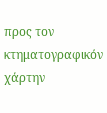προς τον κτηματογραφικόν χάρτην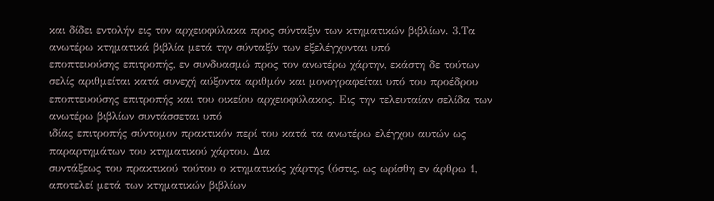και δίδει εντολήν εις τον αρχειοφύλακα προς σύνταξιν των κτηματικών βιβλίων. 3.Τα ανωτέρω κτηματικά βιβλία μετά την σύνταξίν των εξελέγχονται υπό
εποπτευούσης επιτροπής, εν συνδυασμώ προς τον ανωτέρω χάρτην, εκάστη δε τούτων σελίς αριθμείται κατά συνεχή αύξοντα αριθμόν και μονογραφείται υπό του προέδρου
εποπτευούσης επιτροπής και του οικείου αρχειοφύλακος. Εις την τελευταίαν σελίδα των ανωτέρω βιβλίων συντάσσεται υπό
ιδίας επιτροπής σύντομον πρακτικόν περί του κατά τα ανωτέρω ελέγχου αυτών ως παραρτημάτων του κτηματικού χάρτου. Δια
συντάξεως του πρακτικού τούτου ο κτηματικός χάρτης (όστις, ως ωρίσθη εν άρθρω 1, αποτελεί μετά των κτηματικών βιβλίων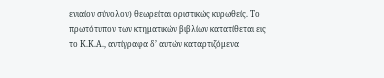ενιαίον σύνολον) θεωρείται οριστικώς κυρωθείς. Το πρωτότυπον των κτηματικών βιβλίων κατατίθεται εις το Κ.Κ.Α., αντίγραφα δ’ αυτών καταρτιζόμενα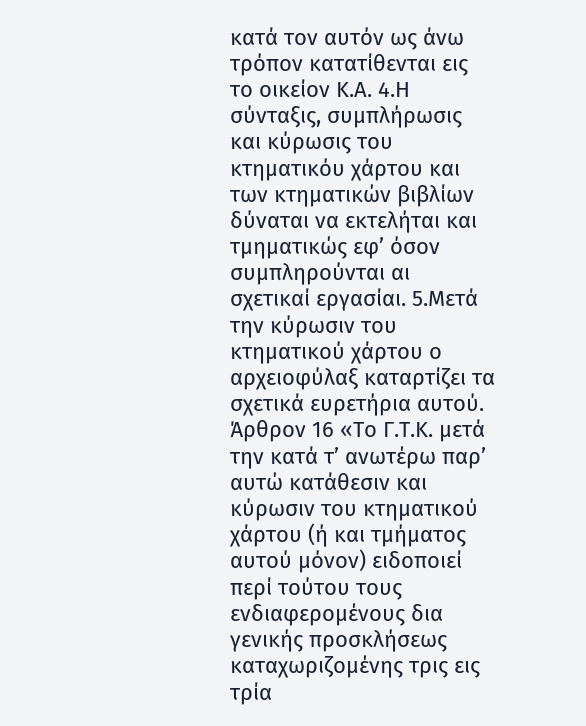κατά τον αυτόν ως άνω τρόπον κατατίθενται εις το οικείον Κ.Α. 4.Η σύνταξις, συμπλήρωσις και κύρωσις του κτηματικόυ χάρτου και των κτηματικών βιβλίων δύναται να εκτελήται και τμηματικώς εφ’ όσον συμπληρούνται αι σχετικαί εργασίαι. 5.Μετά την κύρωσιν του κτηματικού χάρτου ο αρχειοφύλαξ καταρτίζει τα σχετικά ευρετήρια αυτού. Άρθρον 16 «Το Γ.Τ.Κ. μετά την κατά τ’ ανωτέρω παρ’ αυτώ κατάθεσιν και κύρωσιν του κτηματικού χάρτου (ή και τμήματος αυτού μόνον) ειδοποιεί περί τούτου τους ενδιαφερομένους δια γενικής προσκλήσεως καταχωριζομένης τρις εις τρία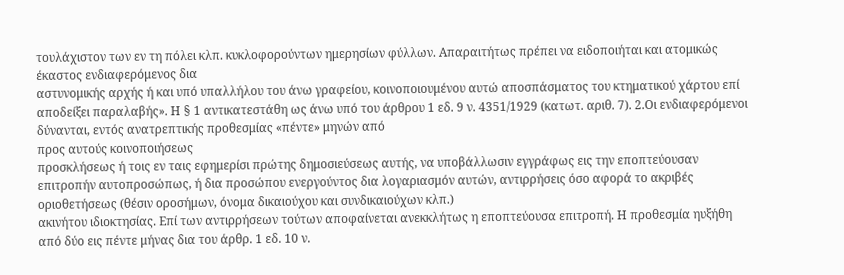τουλάχιστον των εν τη πόλει κλπ. κυκλοφορούντων ημερησίων φύλλων. Απαραιτήτως πρέπει να ειδοποιήται και ατομικώς έκαστος ενδιαφερόμενος δια
αστυνομικής αρχής ή και υπό υπαλλήλου του άνω γραφείου, κοινοποιουμένου αυτώ αποσπάσματος του κτηματικού χάρτου επί αποδείξει παραλαβής». Η § 1 αντικατεστάθη ως άνω υπό του άρθρου 1 εδ. 9 ν. 4351/1929 (κατωτ. αριθ. 7). 2.Οι ενδιαφερόμενοι δύνανται, εντός ανατρεπτικής προθεσμίας «πέντε» μηνών από
προς αυτούς κοινοποιήσεως
προσκλήσεως ή τοις εν ταις εφημερίσι πρώτης δημοσιεύσεως αυτής, να υποβάλλωσιν εγγράφως εις την εποπτεύουσαν επιτροπήν αυτοπροσώπως, ή δια προσώπου ενεργούντος δια λογαριασμόν αυτών, αντιρρήσεις όσο αφορά το ακριβές
οριοθετήσεως (θέσιν οροσήμων, όνομα δικαιούχου και συνδικαιούχων κλπ.)
ακινήτου ιδιοκτησίας. Επί των αντιρρήσεων τούτων αποφαίνεται ανεκκλήτως η εποπτεύουσα επιτροπή. Η προθεσμία ηυξήθη από δύο εις πέντε μήνας δια του άρθρ. 1 εδ. 10 ν.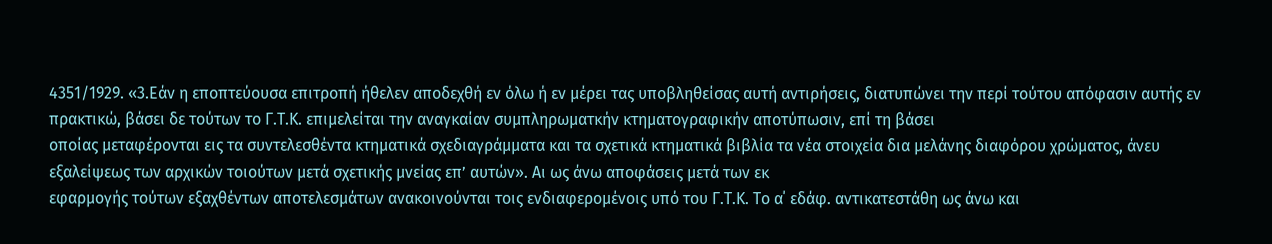4351/1929. «3.Εάν η εποπτεύουσα επιτροπή ήθελεν αποδεχθή εν όλω ή εν μέρει τας υποβληθείσας αυτή αντιρήσεις, διατυπώνει την περί τούτου απόφασιν αυτής εν πρακτικώ, βάσει δε τούτων το Γ.Τ.Κ. επιμελείται την αναγκαίαν συμπληρωματκήν κτηματογραφικήν αποτύπωσιν, επί τη βάσει
οποίας μεταφέρονται εις τα συντελεσθέντα κτηματικά σχεδιαγράμματα και τα σχετικά κτηματικά βιβλία τα νέα στοιχεία δια μελάνης διαφόρου χρώματος, άνευ εξαλείψεως των αρχικών τοιούτων μετά σχετικής μνείας επ’ αυτών». Αι ως άνω αποφάσεις μετά των εκ
εφαρμογής τούτων εξαχθέντων αποτελεσμάτων ανακοινούνται τοις ενδιαφερομένοις υπό του Γ.Τ.Κ. Το α΄ εδάφ. αντικατεστάθη ως άνω και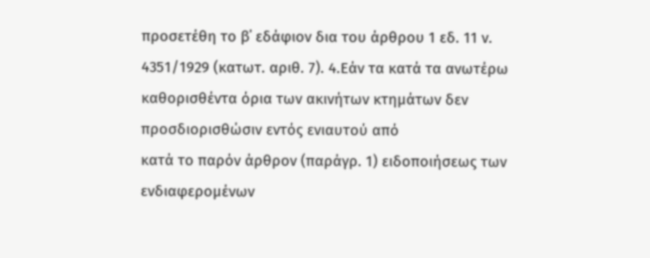προσετέθη το β΄ εδάφιον δια του άρθρου 1 εδ. 11 ν. 4351/1929 (κατωτ. αριθ. 7). 4.Εάν τα κατά τα ανωτέρω καθορισθέντα όρια των ακινήτων κτημάτων δεν προσδιορισθώσιν εντός ενιαυτού από
κατά το παρόν άρθρον (παράγρ. 1) ειδοποιήσεως των ενδιαφερομένων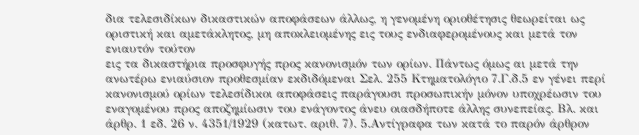δια τελεσιδίκων δικαστικών αποφάσεων άλλως, η γενομένη οριοθέτησις θεωρείται ως οριστική και αμετάκλητος, μη αποκλειομένης εις τους ενδιαφερομένους και μετά τον ενιαυτόν τούτον
εις τα δικαστήρια προσφυγής προς κανονισμόν των ορίων. Πάντως όμως αι μετά την ανωτέρω ενιαύσιον προθεσμίαν εκδιδόμεναι Σελ. 255 Κτηματολόγιο 7.Γ.δ.5 εν γένει περί κανονισμού ορίων τελεσίδικοι αποφάσεις παράγουσι προσωπικήν μόνον υποχρέωσιν του εναγομένου προς αποζημίωσιν του ενάγοντος άνευ οιασδήποτε άλλης συνεπείας. Βλ. και άρθρ. 1 εδ. 26 ν. 4351/1929 (κατωτ. αριθ. 7). 5.Αντίγραφα των κατά το παρόν άρθρον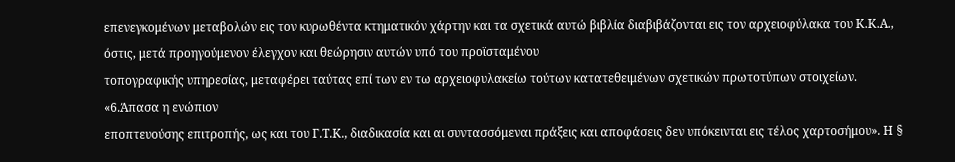επενεγκομένων μεταβολών εις τον κυρωθέντα κτηματικόν χάρτην και τα σχετικά αυτώ βιβλία διαβιβάζονται εις τον αρχειοφύλακα του Κ.Κ.Α., όστις, μετά προηγούμενον έλεγχον και θεώρησιν αυτών υπό του προϊσταμένου
τοπογραφικής υπηρεσίας, μεταφέρει ταύτας επί των εν τω αρχειοφυλακείω τούτων κατατεθειμένων σχετικών πρωτοτύπων στοιχείων. «6.Άπασα η ενώπιον
εποπτευούσης επιτροπής, ως και του Γ.Τ.Κ., διαδικασία και αι συντασσόμεναι πράξεις και αποφάσεις δεν υπόκεινται εις τέλος χαρτοσήμου». Η §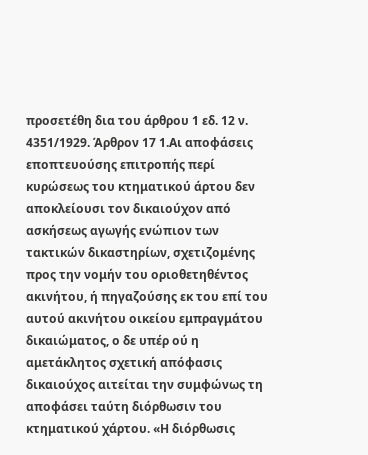προσετέθη δια του άρθρου 1 εδ. 12 ν. 4351/1929. Άρθρον 17 1.Αι αποφάσεις
εποπτευούσης επιτροπής περί κυρώσεως του κτηματικού άρτου δεν αποκλείουσι τον δικαιούχον από
ασκήσεως αγωγής ενώπιον των τακτικών δικαστηρίων, σχετιζομένης προς την νομήν του οριοθετηθέντος ακινήτου, ή πηγαζούσης εκ του επί του αυτού ακινήτου οικείου εμπραγμάτου δικαιώματος, ο δε υπέρ ού η αμετάκλητος σχετική απόφασις δικαιούχος αιτείται την συμφώνως τη αποφάσει ταύτη διόρθωσιν του κτηματικού χάρτου. «Η διόρθωσις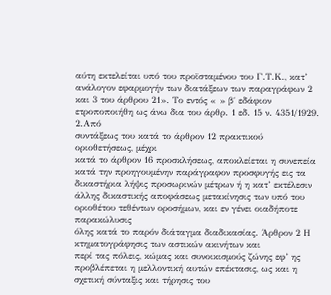αύτη εκτελείται υπό του προϊσταμένου του Γ.Τ.Κ., κατ’ ανάλογον εφαρμογήν των διατάξεων των παραγράφων 2 και 3 του άρθρου 21». Το εντός « » β΄ εδάφιον ετροποποιήθη ως άνω δια του άρθρ. 1 εδ. 15 ν. 4351/1929. 2.Από
συντάξεως του κατά το άρθρον 12 πρακτικού οριοθετήσεως, μέχρι
κατά το άρθρον 16 προσκλήσεως, αποκλείεται η συνεπεία
κατά την προηγουμένην παράγραφον προσφυγής εις τα δικαστήρια λήψις προσωρινών μέτρων ή η κατ’ εκτέλεσιν άλλης δικαστικής αποφάσεως μετακίνησις των υπό του οριοθέτου τεθέντων οροσήμων, και εν γένει οιαδήποτε παρακώλυσις
όλης κατά το παρόν διάταγμα διαδικασίας. Άρθρον 2 Η κτηματογράφησις των αστικών ακινήτων και
περί τας πόλεις, κώμας και συνοικισμούς ζώνης εφ’ ης προβλέπεται η μελλοντική αυτών επέκτασις, ως και η σχετική σύνταξις και τήρησις του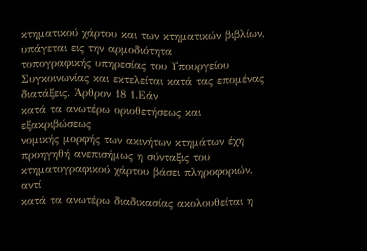κτηματικού χάρτου και των κτηματικών βιβλίων, υπάγεται εις την αρμοδιότητα
τοπογραφικής υπηρεσίας του Υπουργείου
Συγκοινωνίας και εκτελείται κατά τας επομένας διατάξεις. Άρθρον 18 1.Εάν
κατά τα ανωτέρω οριοθετήσεως και εξακριβώσεως
νομικής μορφής των ακινήτων κτημάτων έχη προηγηθή ανεπισήμως η σύνταξις του κτηματογραφικού χάρτου βάσει πληροφοριών, αντί
κατά τα ανωτέρω διαδικασίας ακολουθείται η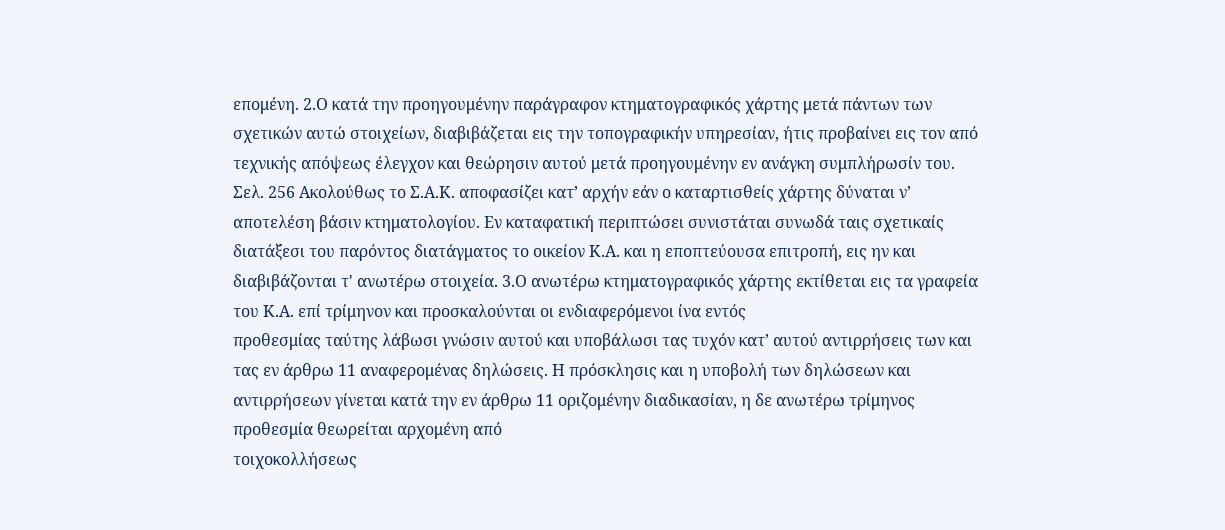επομένη. 2.Ο κατά την προηγουμένην παράγραφον κτηματογραφικός χάρτης μετά πάντων των σχετικών αυτώ στοιχείων, διαβιβάζεται εις την τοπογραφικήν υπηρεσίαν, ήτις προβαίνει εις τον από τεχνικής απόψεως έλεγχον και θεώρησιν αυτού μετά προηγουμένην εν ανάγκη συμπλήρωσίν του. Σελ. 256 Ακολούθως το Σ.Α.Κ. αποφασίζει κατ’ αρχήν εάν ο καταρτισθείς χάρτης δύναται ν’ αποτελέση βάσιν κτηματολογίου. Εν καταφατική περιπτώσει συνιστάται συνωδά ταις σχετικαίς διατάξεσι του παρόντος διατάγματος το οικείον Κ.Α. και η εποπτεύουσα επιτροπή, εις ην και διαβιβάζονται τ' ανωτέρω στοιχεία. 3.Ο ανωτέρω κτηματογραφικός χάρτης εκτίθεται εις τα γραφεία του Κ.Α. επί τρίμηνον και προσκαλούνται οι ενδιαφερόμενοι ίνα εντός
προθεσμίας ταύτης λάβωσι γνώσιν αυτού και υποβάλωσι τας τυχόν κατ’ αυτού αντιρρήσεις των και τας εν άρθρω 11 αναφερομένας δηλώσεις. Η πρόσκλησις και η υποβολή των δηλώσεων και αντιρρήσεων γίνεται κατά την εν άρθρω 11 οριζομένην διαδικασίαν, η δε ανωτέρω τρίμηνος προθεσμία θεωρείται αρχομένη από
τοιχοκολλήσεως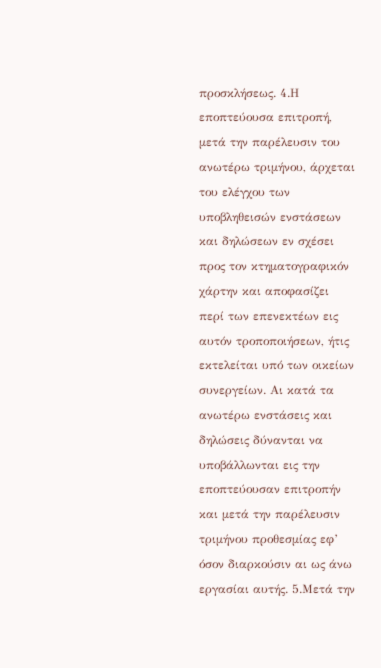προσκλήσεως. 4.Η εποπτεύουσα επιτροπή, μετά την παρέλευσιν του ανωτέρω τριμήνου, άρχεται του ελέγχου των υποβληθεισών ενστάσεων και δηλώσεων εν σχέσει προς τον κτηματογραφικόν χάρτην και αποφασίζει περί των επενεκτέων εις αυτόν τροποποιήσεων, ήτις εκτελείται υπό των οικείων συνεργείων. Αι κατά τα ανωτέρω ενστάσεις και δηλώσεις δύνανται να υποβάλλωνται εις την εποπτεύουσαν επιτροπήν και μετά την παρέλευσιν
τριμήνου προθεσμίας εφ’ όσον διαρκούσιν αι ως άνω εργασίαι αυτής. 5.Μετά την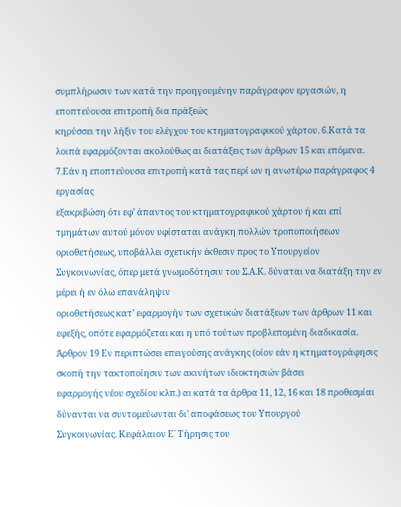συμπλήρωσιν των κατά την προηγουμένην παράγραφον εργασιών, η εποπτεύουσα επιτροπή δια πράξεώς
κηρύσσει την λήξιν του ελέγχου του κτηματογραφικού χάρτου. 6.Κατά τα λοιπά εφαρμόζονται ακολούθως αι διατάξεις των άρθρων 15 και επόμενα. 7.Εάν η εποπτεύουσα επιτροπή κατά τας περί ων η ανωτέρω παράγραφος 4 εργασίας
εξακριβώση ότι εφ’ άπαντος του κτηματογραφικού χάρτου ή και επί τμημάτων αυτού μόνον υφίσταται ανάγκη πολλών τροποποιήσεων
οριοθετήσεως, υποβάλλει σχετικήν έκθεσιν προς το Υπουργείον
Συγκοινωνίας, όπερ μετά γνωμοδότησιν του Σ.Α.Κ. δύναται να διατάξη την εν μέρει ή εν όλω επανάληψιν
οριοθετήσεως κατ’ εφαρμογήν των σχετικών διατάξεων των άρθρων 11 και εφεξής, οπότε εφαρμόζεται και η υπό τούτων προβλεπομένη διαδικασία. Άρθρον 19 Εν περιπτώσει επειγούσης ανάγκης (οίον εάν η κτηματογράφησις σκοπή την τακτοποίησιν των ακινήτων ιδιοκτησιών βάσει
εφαρμογής νέου σχεδίου κλπ.) αι κατά τα άρθρα 11, 12, 16 και 18 προθεσμίαι δύνανται να συντομεύωνται δι’ αποφάσεως του Υπουργού
Συγκοινωνίας. Κεφάλαιον Ε΄ Τήρησις του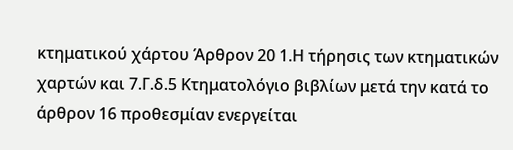κτηματικού χάρτου Άρθρον 20 1.Η τήρησις των κτηματικών χαρτών και 7.Γ.δ.5 Κτηματολόγιο βιβλίων μετά την κατά το άρθρον 16 προθεσμίαν ενεργείται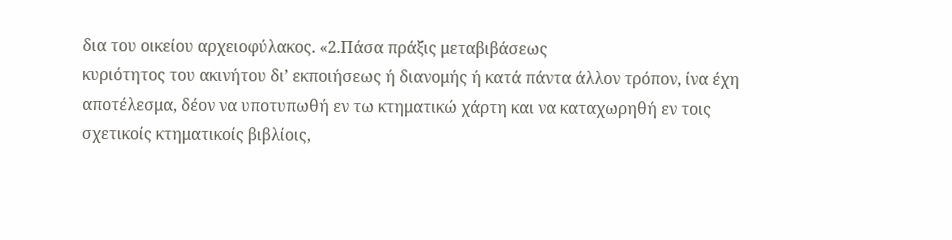δια του οικείου αρχειοφύλακος. «2.Πάσα πράξις μεταβιβάσεως
κυριότητος του ακινήτου δι’ εκποιήσεως ή διανομής ή κατά πάντα άλλον τρόπον, ίνα έχη αποτέλεσμα, δέον να υποτυπωθή εν τω κτηματικώ χάρτη και να καταχωρηθή εν τοις σχετικοίς κτηματικοίς βιβλίοις,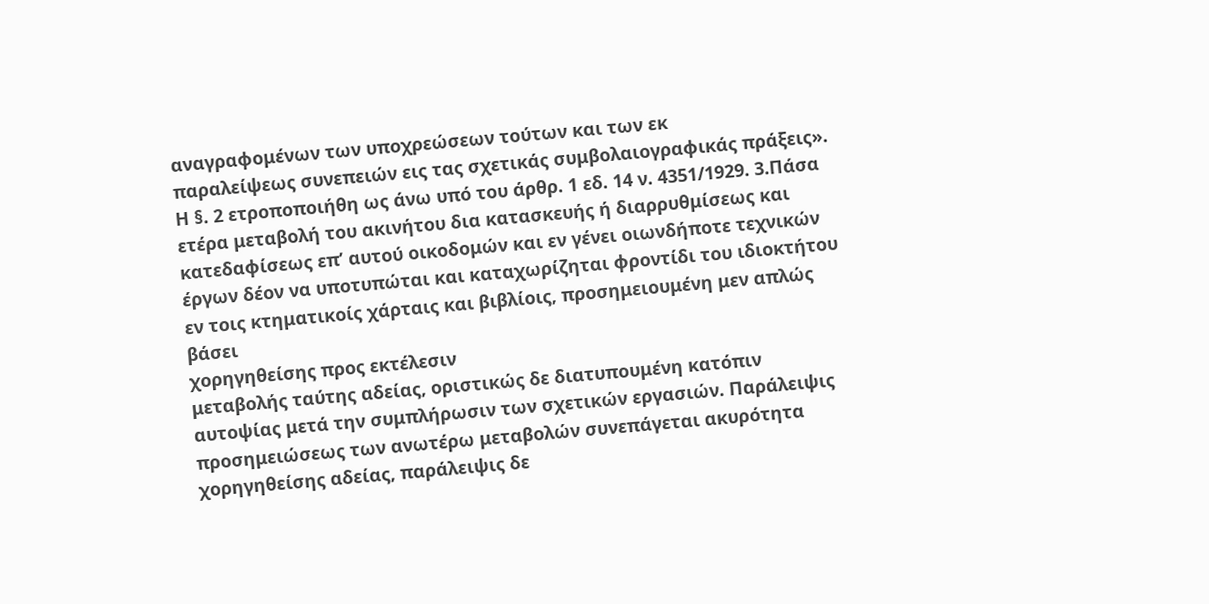αναγραφομένων των υποχρεώσεων τούτων και των εκ
παραλείψεως συνεπειών εις τας σχετικάς συμβολαιογραφικάς πράξεις». Η §. 2 ετροποποιήθη ως άνω υπό του άρθρ. 1 εδ. 14 ν. 4351/1929. 3.Πάσα ετέρα μεταβολή του ακινήτου δια κατασκευής ή διαρρυθμίσεως και κατεδαφίσεως επ’ αυτού οικοδομών και εν γένει οιωνδήποτε τεχνικών έργων δέον να υποτυπώται και καταχωρίζηται φροντίδι του ιδιοκτήτου εν τοις κτηματικοίς χάρταις και βιβλίοις, προσημειουμένη μεν απλώς βάσει
χορηγηθείσης προς εκτέλεσιν
μεταβολής ταύτης αδείας, οριστικώς δε διατυπουμένη κατόπιν αυτοψίας μετά την συμπλήρωσιν των σχετικών εργασιών. Παράλειψις
προσημειώσεως των ανωτέρω μεταβολών συνεπάγεται ακυρότητα
χορηγηθείσης αδείας, παράλειψις δε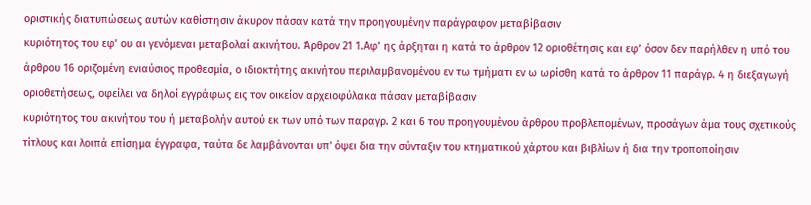οριστικής διατυπώσεως αυτών καθίστησιν άκυρον πάσαν κατά την προηγουμένην παράγραφον μεταβίβασιν
κυριότητος του εφ’ ου αι γενόμεναι μεταβολαί ακινήτου. Άρθρον 21 1.Αφ’ ης άρξηται η κατά το άρθρον 12 οριοθέτησις και εφ’ όσον δεν παρήλθεν η υπό του άρθρου 16 οριζομένη ενιαύσιος προθεσμία, ο ιδιοκτήτης ακινήτου περιλαμβανομένου εν τω τμήματι εν ω ωρίσθη κατά το άρθρον 11 παράγρ. 4 η διεξαγωγή
οριοθετήσεως, οφείλει να δηλοί εγγράφως εις τον οικείον αρχειοφύλακα πάσαν μεταβίβασιν
κυριότητος του ακινήτου του ή μεταβολήν αυτού εκ των υπό των παραγρ. 2 και 6 του προηγουμένου άρθρου προβλεπομένων, προσάγων άμα τους σχετικούς τίτλους και λοιπά επίσημα έγγραφα, ταύτα δε λαμβάνονται υπ' όψει δια την σύνταξιν του κτηματικού χάρτου και βιβλίων ή δια την τροποποίησιν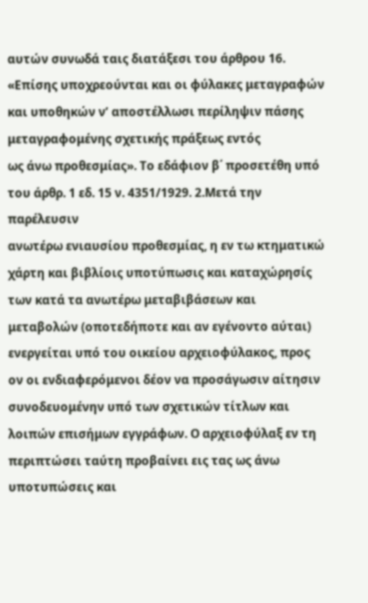αυτών συνωδά ταις διατάξεσι του άρθρου 16. «Επίσης υποχρεούνται και οι φύλακες μεταγραφών και υποθηκών ν’ αποστέλλωσι περίληψιν πάσης μεταγραφομένης σχετικής πράξεως εντός
ως άνω προθεσμίας». Το εδάφιον β΄ προσετέθη υπό του άρθρ. 1 εδ. 15 ν. 4351/1929. 2.Μετά την παρέλευσιν
ανωτέρω ενιαυσίου προθεσμίας, η εν τω κτηματικώ χάρτη και βιβλίοις υποτύπωσις και καταχώρησίς των κατά τα ανωτέρω μεταβιβάσεων και μεταβολών (οποτεδήποτε και αν εγένοντο αύται) ενεργείται υπό του οικείου αρχειοφύλακος, προς ον οι ενδιαφερόμενοι δέον να προσάγωσιν αίτησιν συνοδευομένην υπό των σχετικών τίτλων και λοιπών επισήμων εγγράφων. Ο αρχειοφύλαξ εν τη περιπτώσει ταύτη προβαίνει εις τας ως άνω υποτυπώσεις και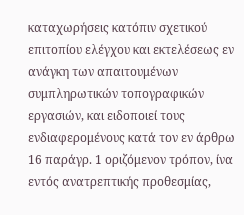καταχωρήσεις κατόπιν σχετικού επιτοπίου ελέγχου και εκτελέσεως εν ανάγκη των απαιτουμένων συμπληρωτικών τοπογραφικών εργασιών, και ειδοποιεί τους ενδιαφερομένους κατά τον εν άρθρω 16 παράγρ. 1 οριζόμενον τρόπον, ίνα εντός ανατρεπτικής προθεσμίας,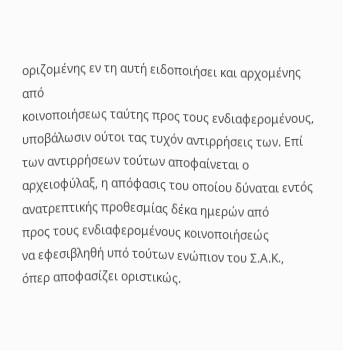οριζομένης εν τη αυτή ειδοποιήσει και αρχομένης από
κοινοποιήσεως ταύτης προς τους ενδιαφερομένους, υποβάλωσιν ούτοι τας τυχόν αντιρρήσεις των. Επί των αντιρρήσεων τούτων αποφαίνεται ο αρχειοφύλαξ, η απόφασις του οποίου δύναται εντός ανατρεπτικής προθεσμίας δέκα ημερών από
προς τους ενδιαφερομένους κοινοποιήσεώς
να εφεσιβληθή υπό τούτων ενώπιον του Σ.Α.Κ., όπερ αποφασίζει οριστικώς.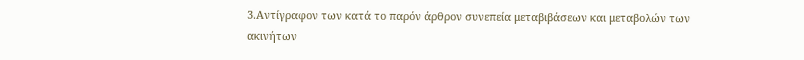3.Αντίγραφον των κατά το παρόν άρθρον συνεπεία μεταβιβάσεων και μεταβολών των ακινήτων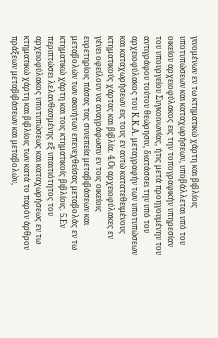γινομένων εν τω κτηματικώ χάρτη και βιβλίοις υποτυπώσεων και καταχωρήσεων, υποβάλλεται υπό του οικείου αρχειοφύλακος εις την τοπογραφικήν υπηρεσίαν του υπουργείου Συγκοινωνίας, ήτις μετά προηγουμένην του αντιγράφου τούτου θεώρησιν, διατάσσει την υπό του αρχειοφύλακος του Κ.Κ.Α. μεταγραφήν των υποτυπώσεων και καταχωρήσεων εις τους εν αυτώ κατατεθειμένους κτηματικούς χάρτας και βιβλία. 4.Οι αρχειοφύλακες εν γένει οφείλουν να αναγράφωσιν εν τοις οικείοις ευρετηρίοις πάσας τας συνεπεία μεταβιβάσεων και μεταβολών των ακινήτων επενεχθείσας μεταβολάς εν τω κτηματικώ χάρτη και τοις κτηματικοίς βιβλίοις. 5.Εν περιπτώσει λελανθασμένης εξ υπαιτιότητος του αρχειοφύλακος υποτυπώσεως και καταχωρήσεως εν τω κτηματικώ χάρτη και βιβλίοις των κατά το παρόν άρθρον πράξεων μεταβιβάσεων και μεταβολών,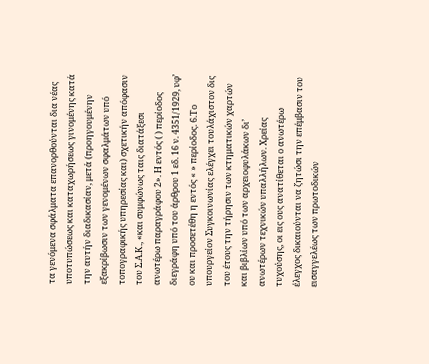τα γενόμενα σφάλματα επανορθούνται δια νέας υποτυπώσεως και καταχωρήσεως γινομένης κατά την αυτήν διαδικασίαν, μετά (προηγουμένην εξακρίβωσιν των γενομένων σφαλμάτων υπό
τοπογραφικής υπηρεσίας και) σχετικήν απόφασιν του Σ.Α.Κ., «και συμφώνως ταις διατάξεσι
ανωτέρω παραγράφου 2». Η εντός ( ) περίοδος διεγράφη υπό του άρθρου 1 εδ. 16 ν. 4351/1929, υφ’ ου και προσετέθη η εντός « » περίοδος. 6.Το υπουργείον Συγκοινωνίας ελέγχει τουλάχιστον δις του έτους την τήρησιν των κτηματικών χαρτών και βιβλίων υπό των αρχειοφυλάκων δι’ ανωτέρων τεχνικών υπαλλήλων. Χρείας τυχούσης, οι εις ους ανατίθεται ο ανωτέρω έλεγχος δικαιούνται να ζητώσι την επέμβασιν του εισαγγελέως των πρωτοδικών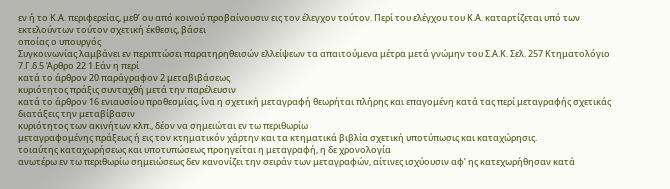εν ή το Κ.Α. περιφερείας, μεθ’ ου από κοινού προβαίνουσιν εις τον έλεγχον τούτον. Περί του ελέγχου του Κ.Α. καταρτίζεται υπό των εκτελούντων τούτον σχετική έκθεσις, βάσει
οποίας ο υπουργός
Συγκοινωνίας λαμβάνει εν περιπτώσει παρατηρηθεισών ελλείψεων τα απαιτούμενα μέτρα μετά γνώμην του Σ.Α.Κ. Σελ. 257 Κτηματολόγιο 7.Γ.δ.5 Άρθρο 22 1.Εάν η περί
κατά το άρθρον 20 παράγραφον 2 μεταβιβάσεως
κυριότητος πράξις συνταχθή μετά την παρέλευσιν
κατά το άρθρον 16 ενιαυσίου προθεσμίας, ίνα η σχετική μεταγραφή θεωρήται πλήρης και επαγομένη κατά τας περί μεταγραφής σχετικάς διατάξεις την μεταβίβασιν
κυριότητος των ακινήτων κλπ., δέον να σημειώται εν τω περιθωρίω
μεταγραφομένης πράξεως ή εις τον κτηματικόν χάρτην και τα κτηματικά βιβλία σχετική υποτύπωσις και καταχώρησις.
τοιαύτης καταχωρήσεως και υποτυπώσεως προηγείται η μεταγραφή, η δε χρονολογία
ανωτέρω εν τω περιθωρίω σημειώσεως δεν κανονίζει την σειράν των μεταγραφών, αίτινες ισχύουσιν αφ’ ης κατεχωρήθησαν κατά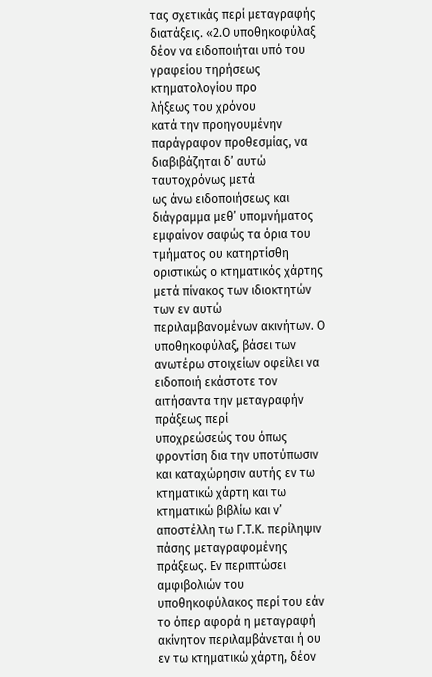τας σχετικάς περί μεταγραφής διατάξεις. «2.Ο υποθηκοφύλαξ δέον να ειδοποιήται υπό του γραφείου τηρήσεως κτηματολογίου προ
λήξεως του χρόνου
κατά την προηγουμένην παράγραφον προθεσμίας, να διαβιβάζηται δ’ αυτώ ταυτοχρόνως μετά
ως άνω ειδοποιήσεως και διάγραμμα μεθ’ υπομνήματος εμφαίνον σαφώς τα όρια του τμήματος ου κατηρτίσθη οριστικώς ο κτηματικός χάρτης μετά πίνακος των ιδιοκτητών των εν αυτώ περιλαμβανομένων ακινήτων. Ο υποθηκοφύλαξ, βάσει των ανωτέρω στοιχείων οφείλει να ειδοποιή εκάστοτε τον αιτήσαντα την μεταγραφήν
πράξεως περί
υποχρεώσεώς του όπως φροντίση δια την υποτύπωσιν και καταχώρησιν αυτής εν τω κτηματικώ χάρτη και τω κτηματικώ βιβλίω και ν’ αποστέλλη τω Γ.Τ.Κ. περίληψιν πάσης μεταγραφομένης πράξεως. Εν περιπτώσει αμφιβολιών του υποθηκοφύλακος περί του εάν το όπερ αφορά η μεταγραφή ακίνητον περιλαμβάνεται ή ου εν τω κτηματικώ χάρτη, δέον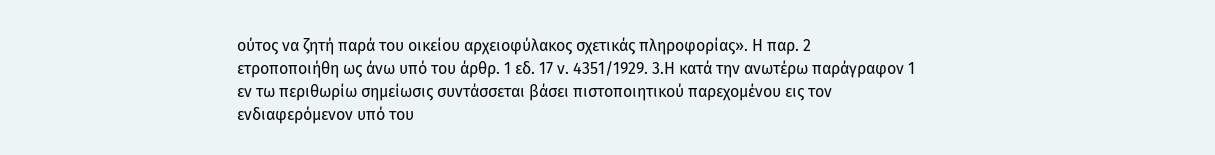ούτος να ζητή παρά του οικείου αρχειοφύλακος σχετικάς πληροφορίας». Η παρ. 2 ετροποποιήθη ως άνω υπό του άρθρ. 1 εδ. 17 ν. 4351/1929. 3.Η κατά την ανωτέρω παράγραφον 1 εν τω περιθωρίω σημείωσις συντάσσεται βάσει πιστοποιητικού παρεχομένου εις τον ενδιαφερόμενον υπό του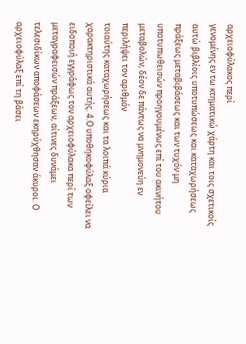αρχειοφύλακος περί
γενομένης εν τω κτηματικώ χάρτη και τοις σχετικοίς αυτώ βιβλίοις υποτυπώσεως και καταχωρήσεως
πράξεως μεταβιβάσεως και των τυχόν μη υποτυπωθεισών προηγουμένως επί του ακινήτου μεταβολών, δέον δε πάντως να μνημονεύη εν περιλήψει τον αριθμόν
τοιαύτης καταχωρήσεως και τα λοιπά κύρια χαρακτηριστικά αυτής. 4.Ο υποθηκοφύλαξ οφείλει να ειδοποιή εγγράφως τον αρχειοφύλακα περί των μεταγραφεισών πράξεων, αίτινες δυνάμει τελεσιδίκων αποφάσεων εκηρύχθησαν άκυροι. Ο αρχειοφύλαξ επί τη βάσει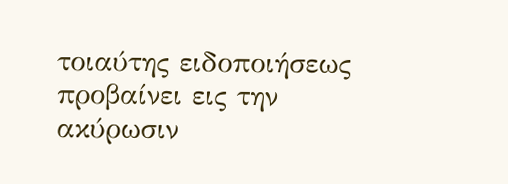τοιαύτης ειδοποιήσεως προβαίνει εις την ακύρωσιν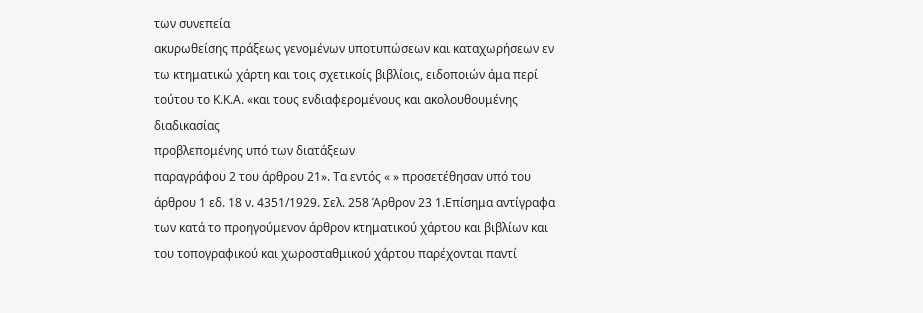των συνεπεία
ακυρωθείσης πράξεως γενομένων υποτυπώσεων και καταχωρήσεων εν τω κτηματικώ χάρτη και τοις σχετικοίς βιβλίοις, ειδοποιών άμα περί τούτου το Κ.Κ.Α. «και τους ενδιαφερομένους και ακολουθουμένης
διαδικασίας
προβλεπομένης υπό των διατάξεων
παραγράφου 2 του άρθρου 21». Τα εντός « » προσετέθησαν υπό του άρθρου 1 εδ. 18 ν. 4351/1929. Σελ. 258 Άρθρον 23 1.Επίσημα αντίγραφα των κατά το προηγούμενον άρθρον κτηματικού χάρτου και βιβλίων και του τοπογραφικού και χωροσταθμικού χάρτου παρέχονται παντί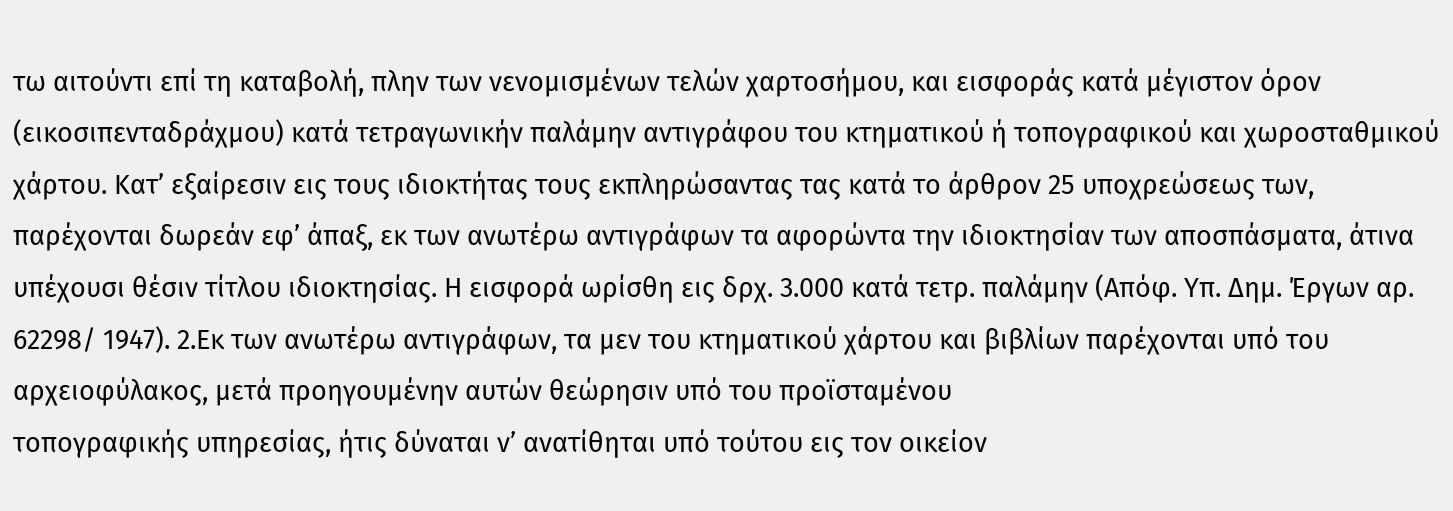τω αιτούντι επί τη καταβολή, πλην των νενομισμένων τελών χαρτοσήμου, και εισφοράς κατά μέγιστον όρον (εικοσιπενταδράχμου) κατά τετραγωνικήν παλάμην αντιγράφου του κτηματικού ή τοπογραφικού και χωροσταθμικού χάρτου. Κατ’ εξαίρεσιν εις τους ιδιοκτήτας τους εκπληρώσαντας τας κατά το άρθρον 25 υποχρεώσεως των, παρέχονται δωρεάν εφ’ άπαξ, εκ των ανωτέρω αντιγράφων τα αφορώντα την ιδιοκτησίαν των αποσπάσματα, άτινα υπέχουσι θέσιν τίτλου ιδιοκτησίας. Η εισφορά ωρίσθη εις δρχ. 3.000 κατά τετρ. παλάμην (Απόφ. Υπ. Δημ. Έργων αρ. 62298/ 1947). 2.Εκ των ανωτέρω αντιγράφων, τα μεν του κτηματικού χάρτου και βιβλίων παρέχονται υπό του αρχειοφύλακος, μετά προηγουμένην αυτών θεώρησιν υπό του προϊσταμένου
τοπογραφικής υπηρεσίας, ήτις δύναται ν’ ανατίθηται υπό τούτου εις τον οικείον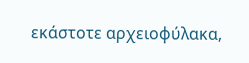εκάστοτε αρχειοφύλακα,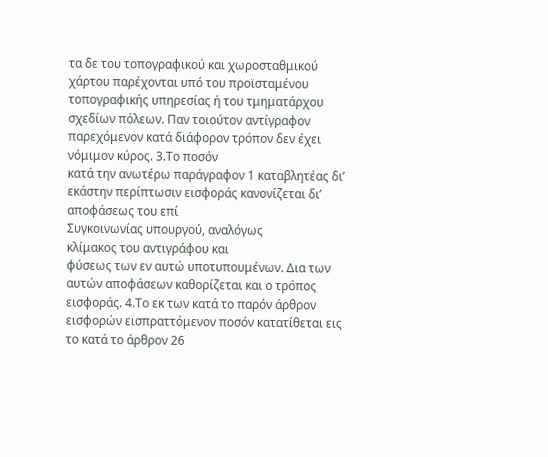τα δε του τοπογραφικού και χωροσταθμικού χάρτου παρέχονται υπό του προϊσταμένου
τοπογραφικής υπηρεσίας ή του τμηματάρχου σχεδίων πόλεων. Παν τοιούτον αντίγραφον παρεχόμενον κατά διάφορον τρόπον δεν έχει νόμιμον κύρος. 3.Το ποσόν
κατά την ανωτέρω παράγραφον 1 καταβλητέας δι’ εκάστην περίπτωσιν εισφοράς κανονίζεται δι’ αποφάσεως του επί
Συγκοινωνίας υπουργού, αναλόγως
κλίμακος του αντιγράφου και
φύσεως των εν αυτώ υποτυπουμένων. Δια των αυτών αποφάσεων καθορίζεται και ο τρόπος
εισφοράς. 4.Το εκ των κατά το παρόν άρθρον εισφορών εισπραττόμενον ποσόν κατατίθεται εις το κατά το άρθρον 26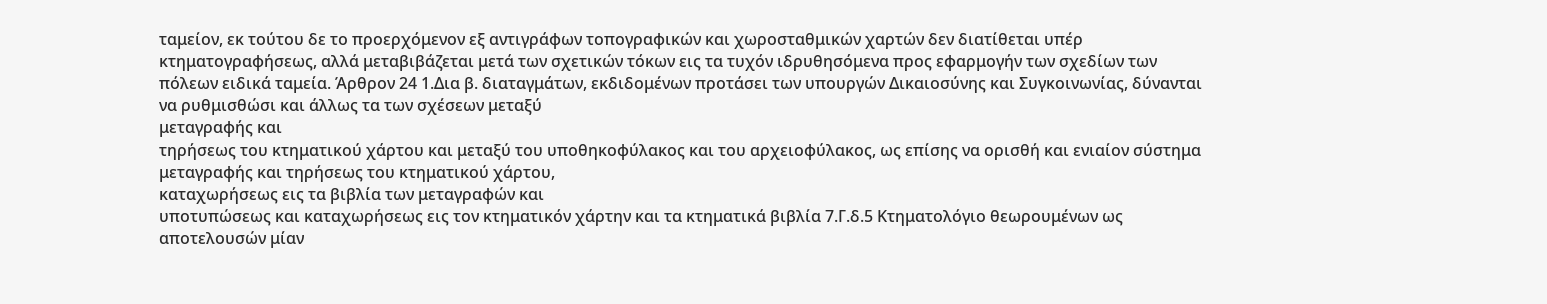ταμείον, εκ τούτου δε το προερχόμενον εξ αντιγράφων τοπογραφικών και χωροσταθμικών χαρτών δεν διατίθεται υπέρ
κτηματογραφήσεως, αλλά μεταβιβάζεται μετά των σχετικών τόκων εις τα τυχόν ιδρυθησόμενα προς εφαρμογήν των σχεδίων των πόλεων ειδικά ταμεία. Άρθρον 24 1.Δια β. διαταγμάτων, εκδιδομένων προτάσει των υπουργών Δικαιοσύνης και Συγκοινωνίας, δύνανται να ρυθμισθώσι και άλλως τα των σχέσεων μεταξύ
μεταγραφής και
τηρήσεως του κτηματικού χάρτου και μεταξύ του υποθηκοφύλακος και του αρχειοφύλακος, ως επίσης να ορισθή και ενιαίον σύστημα μεταγραφής και τηρήσεως του κτηματικού χάρτου,
καταχωρήσεως εις τα βιβλία των μεταγραφών και
υποτυπώσεως και καταχωρήσεως εις τον κτηματικόν χάρτην και τα κτηματικά βιβλία 7.Γ.δ.5 Κτηματολόγιο θεωρουμένων ως αποτελουσών μίαν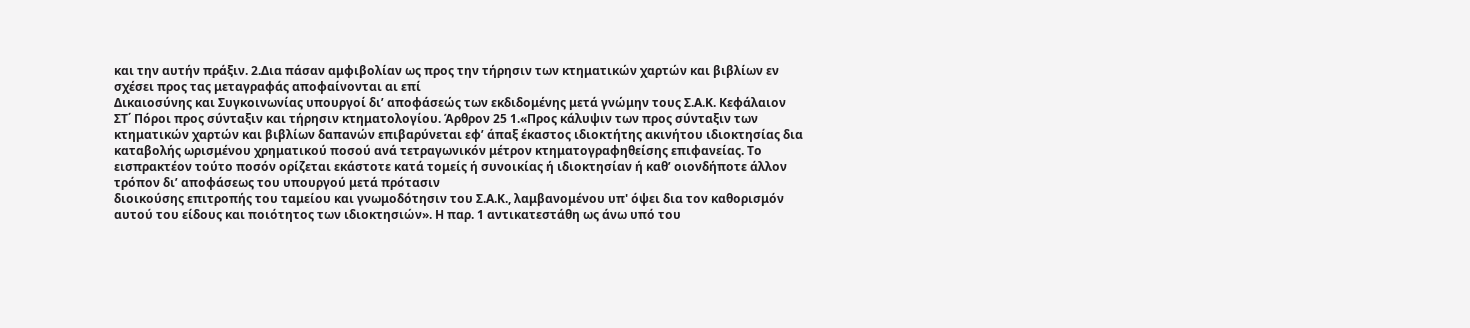και την αυτήν πράξιν. 2.Δια πάσαν αμφιβολίαν ως προς την τήρησιν των κτηματικών χαρτών και βιβλίων εν σχέσει προς τας μεταγραφάς αποφαίνονται αι επί
Δικαιοσύνης και Συγκοινωνίας υπουργοί δι’ αποφάσεώς των εκδιδομένης μετά γνώμην τους Σ.Α.Κ. Κεφάλαιον ΣΤ΄ Πόροι προς σύνταξιν και τήρησιν κτηματολογίου. Άρθρον 25 1.«Προς κάλυψιν των προς σύνταξιν των κτηματικών χαρτών και βιβλίων δαπανών επιβαρύνεται εφ’ άπαξ έκαστος ιδιοκτήτης ακινήτου ιδιοκτησίας δια καταβολής ωρισμένου χρηματικού ποσού ανά τετραγωνικόν μέτρον κτηματογραφηθείσης επιφανείας. Το εισπρακτέον τούτο ποσόν ορίζεται εκάστοτε κατά τομείς ή συνοικίας ή ιδιοκτησίαν ή καθ’ οιονδήποτε άλλον τρόπον δι’ αποφάσεως του υπουργού μετά πρότασιν
διοικούσης επιτροπής του ταμείου και γνωμοδότησιν του Σ.Α.Κ., λαμβανομένου υπ' όψει δια τον καθορισμόν αυτού του είδους και ποιότητος των ιδιοκτησιών». Η παρ. 1 αντικατεστάθη ως άνω υπό του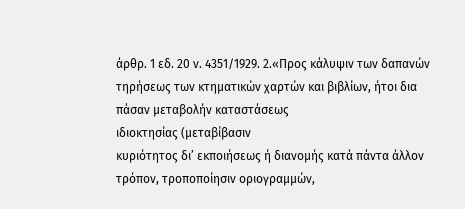άρθρ. 1 εδ. 20 ν. 4351/1929. 2.«Προς κάλυψιν των δαπανών τηρήσεως των κτηματικών χαρτών και βιβλίων, ήτοι δια πάσαν μεταβολήν καταστάσεως
ιδιοκτησίας (μεταβίβασιν
κυριότητος δι’ εκποιήσεως ή διανομής κατά πάντα άλλον τρόπον, τροποποίησιν οριογραμμών,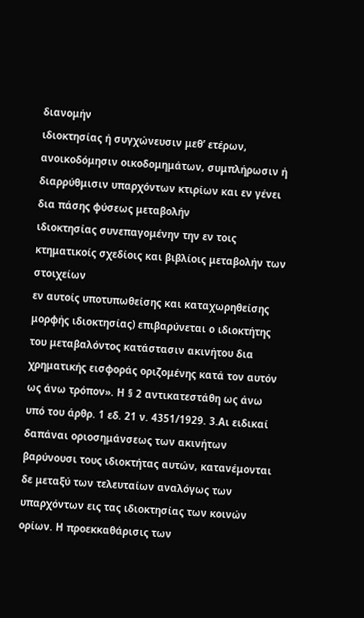διανομήν
ιδιοκτησίας ή συγχώνευσιν μεθ’ ετέρων, ανοικοδόμησιν οικοδομημάτων, συμπλήρωσιν ή διαρρύθμισιν υπαρχόντων κτιρίων και εν γένει δια πάσης φύσεως μεταβολήν
ιδιοκτησίας συνεπαγομένην την εν τοις κτηματικοίς σχεδίοις και βιβλίοις μεταβολήν των στοιχείων
εν αυτοίς υποτυπωθείσης και καταχωρηθείσης μορφής ιδιοκτησίας) επιβαρύνεται ο ιδιοκτήτης του μεταβαλόντος κατάστασιν ακινήτου δια χρηματικής εισφοράς οριζομένης κατά τον αυτόν ως άνω τρόπον». Η § 2 αντικατεστάθη ως άνω υπό του άρθρ. 1 εδ. 21 ν. 4351/1929. 3.Αι ειδικαί δαπάναι οριοσημάνσεως των ακινήτων βαρύνουσι τους ιδιοκτήτας αυτών, κατανέμονται δε μεταξύ των τελευταίων αναλόγως των υπαρχόντων εις τας ιδιοκτησίας των κοινών ορίων. Η προεκκαθάρισις των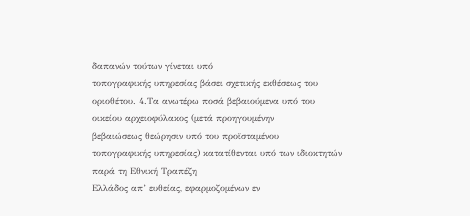δαπανών τούτων γίνεται υπό
τοπογραφικής υπηρεσίας βάσει σχετικής εκθέσεως του οριοθέτου. 4.Τα ανωτέρω ποσά βεβαιούμενα υπό του οικείου αρχειοφύλακος (μετά προηγουμένην
βεβαιώσεως θεώρησιν υπό του προϊσταμένου
τοπογραφικής υπηρεσίας) κατατίθενται υπό των ιδιοκτητών παρά τη Εθνική Τραπέζη
Ελλάδος απ’ ευθείας, εφαρμοζομένων εν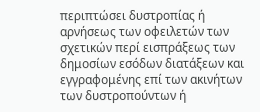περιπτώσει δυστροπίας ή αρνήσεως των οφειλετών των σχετικών περί εισπράξεως των δημοσίων εσόδων διατάξεων και εγγραφομένης επί των ακινήτων των δυστροπούντων ή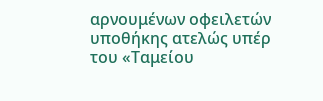αρνουμένων οφειλετών υποθήκης ατελώς υπέρ του «Ταμείου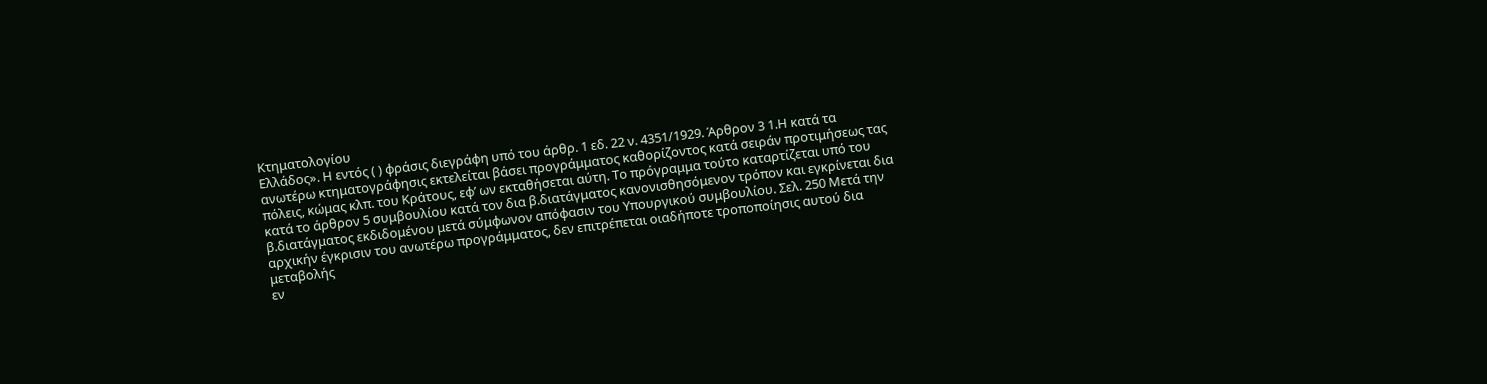Κτηματολογίου
Ελλάδος». Η εντός ( ) φράσις διεγράφη υπό του άρθρ. 1 εδ. 22 ν. 4351/1929. Άρθρον 3 1.Η κατά τα ανωτέρω κτηματογράφησις εκτελείται βάσει προγράμματος καθορίζοντος κατά σειράν προτιμήσεως τας πόλεις, κώμας κλπ. του Κράτους, εφ’ ων εκταθήσεται αύτη. Το πρόγραμμα τούτο καταρτίζεται υπό του κατά το άρθρον 5 συμβουλίου κατά τον δια β.διατάγματος κανονισθησόμενον τρόπον και εγκρίνεται δια β.διατάγματος εκδιδομένου μετά σύμφωνον απόφασιν του Υπουργικού συμβουλίου. Σελ. 250 Μετά την αρχικήν έγκρισιν του ανωτέρω προγράμματος, δεν επιτρέπεται οιαδήποτε τροποποίησις αυτού δια μεταβολής
εν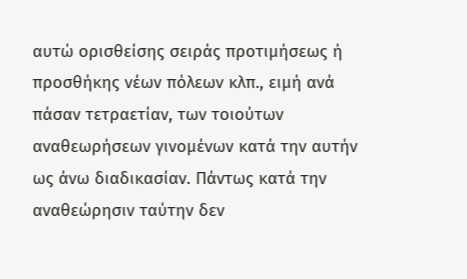αυτώ ορισθείσης σειράς προτιμήσεως ή
προσθήκης νέων πόλεων κλπ., ειμή ανά πάσαν τετραετίαν, των τοιούτων αναθεωρήσεων γινομένων κατά την αυτήν ως άνω διαδικασίαν. Πάντως κατά την αναθεώρησιν ταύτην δεν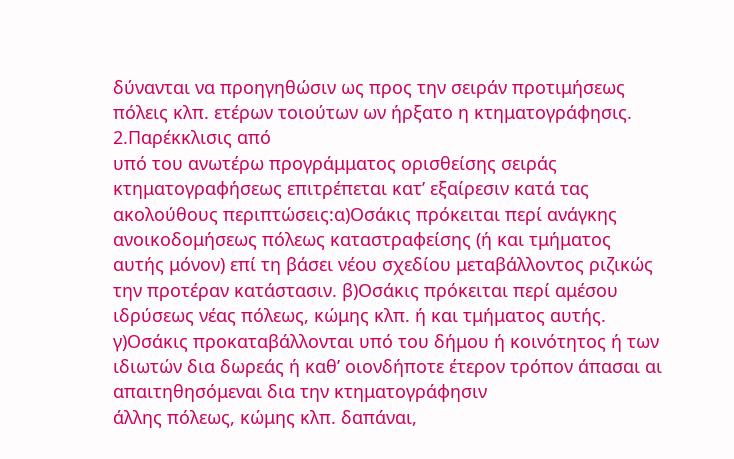δύνανται να προηγηθώσιν ως προς την σειράν προτιμήσεως πόλεις κλπ. ετέρων τοιούτων ων ήρξατο η κτηματογράφησις. 2.Παρέκκλισις από
υπό του ανωτέρω προγράμματος ορισθείσης σειράς κτηματογραφήσεως επιτρέπεται κατ’ εξαίρεσιν κατά τας ακολούθους περιπτώσεις:α)Οσάκις πρόκειται περί ανάγκης ανοικοδομήσεως πόλεως καταστραφείσης (ή και τμήματος αυτής μόνον) επί τη βάσει νέου σχεδίου μεταβάλλοντος ριζικώς την προτέραν κατάστασιν. β)Οσάκις πρόκειται περί αμέσου ιδρύσεως νέας πόλεως, κώμης κλπ. ή και τμήματος αυτής. γ)Οσάκις προκαταβάλλονται υπό του δήμου ή κοινότητος ή των ιδιωτών δια δωρεάς ή καθ’ οιονδήποτε έτερον τρόπον άπασαι αι απαιτηθησόμεναι δια την κτηματογράφησιν
άλλης πόλεως, κώμης κλπ. δαπάναι,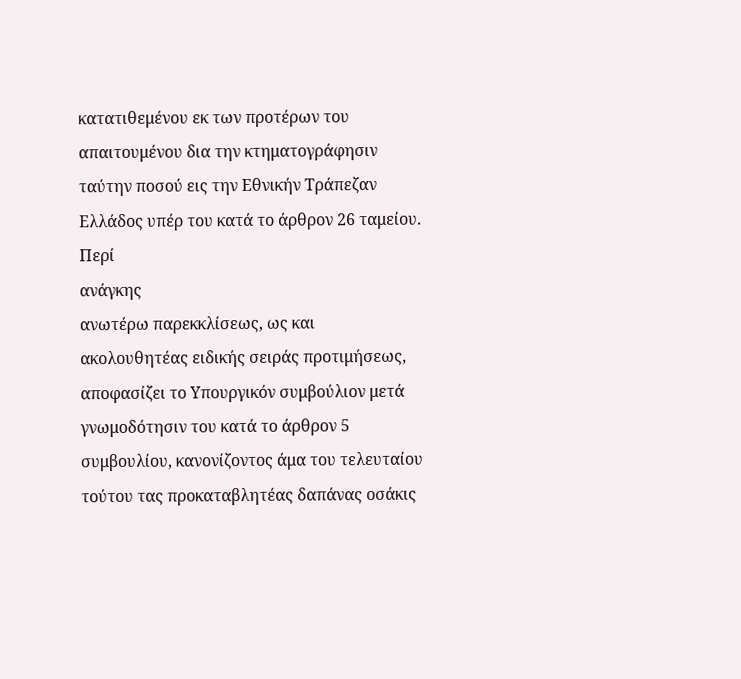κατατιθεμένου εκ των προτέρων του απαιτουμένου δια την κτηματογράφησιν ταύτην ποσού εις την Εθνικήν Τράπεζαν
Ελλάδος υπέρ του κατά το άρθρον 26 ταμείου. Περί
ανάγκης
ανωτέρω παρεκκλίσεως, ως και
ακολουθητέας ειδικής σειράς προτιμήσεως, αποφασίζει το Υπουργικόν συμβούλιον μετά γνωμοδότησιν του κατά το άρθρον 5 συμβουλίου, κανονίζοντος άμα του τελευταίου τούτου τας προκαταβλητέας δαπάνας οσάκις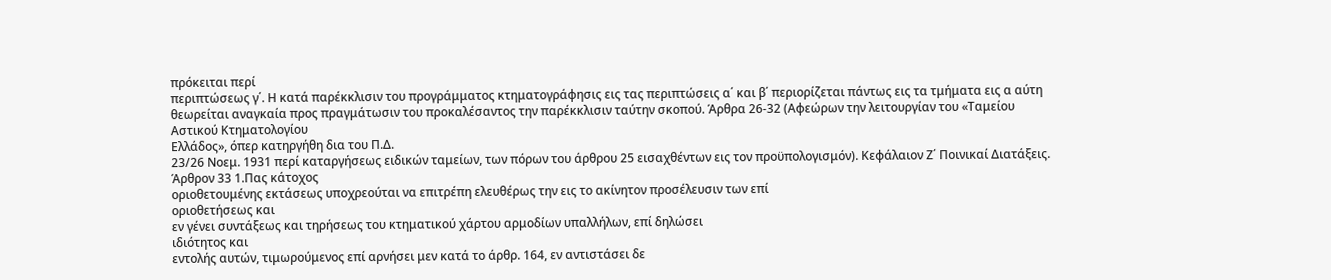πρόκειται περί
περιπτώσεως γ΄. Η κατά παρέκκλισιν του προγράμματος κτηματογράφησις εις τας περιπτώσεις α΄ και β΄ περιορίζεται πάντως εις τα τμήματα εις α αύτη θεωρείται αναγκαία προς πραγμάτωσιν του προκαλέσαντος την παρέκκλισιν ταύτην σκοπού. Άρθρα 26-32 (Αφεώρων την λειτουργίαν του «Ταμείου Αστικού Κτηματολογίου
Ελλάδος», όπερ κατηργήθη δια του Π.Δ.
23/26 Νοεμ. 1931 περί καταργήσεως ειδικών ταμείων, των πόρων του άρθρου 25 εισαχθέντων εις τον προϋπολογισμόν). Κεφάλαιον Ζ΄ Ποινικαί Διατάξεις. Άρθρον 33 1.Πας κάτοχος
οριοθετουμένης εκτάσεως υποχρεούται να επιτρέπη ελευθέρως την εις το ακίνητον προσέλευσιν των επί
οριοθετήσεως και
εν γένει συντάξεως και τηρήσεως του κτηματικού χάρτου αρμοδίων υπαλλήλων, επί δηλώσει
ιδιότητος και
εντολής αυτών, τιμωρούμενος επί αρνήσει μεν κατά το άρθρ. 164, εν αντιστάσει δε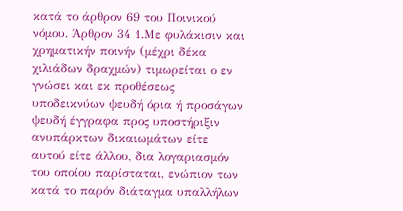κατά το άρθρον 69 του Ποινικού νόμου. Άρθρον 34 1.Με φυλάκισιν και χρηματικήν ποινήν (μέχρι δέκα χιλιάδων δραχμών) τιμωρείται ο εν γνώσει και εκ προθέσεως υποδεικνύων ψευδή όρια ή προσάγων ψευδή έγγραφα προς υποστήριξιν ανυπάρκτων δικαιωμάτων είτε αυτού είτε άλλου, δια λογαριασμόν του οποίου παρίσταται, ενώπιον των κατά το παρόν διάταγμα υπαλλήλων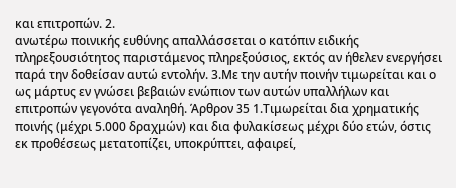και επιτροπών. 2.
ανωτέρω ποινικής ευθύνης απαλλάσσεται ο κατόπιν ειδικής πληρεξουσιότητος παριστάμενος πληρεξούσιος, εκτός αν ήθελεν ενεργήσει παρά την δοθείσαν αυτώ εντολήν. 3.Με την αυτήν ποινήν τιμωρείται και ο ως μάρτυς εν γνώσει βεβαιών ενώπιον των αυτών υπαλλήλων και επιτροπών γεγονότα αναληθή. Άρθρον 35 1.Τιμωρείται δια χρηματικής ποινής (μέχρι 5.000 δραχμών) και δια φυλακίσεως μέχρι δύο ετών, όστις εκ προθέσεως μετατοπίζει, υποκρύπτει, αφαιρεί,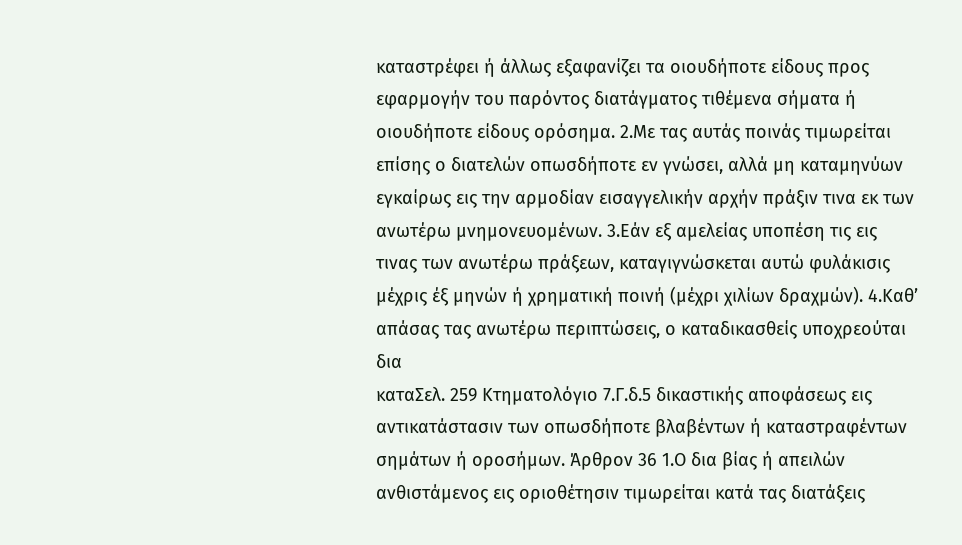καταστρέφει ή άλλως εξαφανίζει τα οιουδήποτε είδους προς εφαρμογήν του παρόντος διατάγματος τιθέμενα σήματα ή οιουδήποτε είδους ορόσημα. 2.Με τας αυτάς ποινάς τιμωρείται επίσης ο διατελών οπωσδήποτε εν γνώσει, αλλά μη καταμηνύων εγκαίρως εις την αρμοδίαν εισαγγελικήν αρχήν πράξιν τινα εκ των ανωτέρω μνημονευομένων. 3.Εάν εξ αμελείας υποπέση τις εις τινας των ανωτέρω πράξεων, καταγιγνώσκεται αυτώ φυλάκισις μέχρις έξ μηνών ή χρηματική ποινή (μέχρι χιλίων δραχμών). 4.Καθ’ απάσας τας ανωτέρω περιπτώσεις, ο καταδικασθείς υποχρεούται δια
καταΣελ. 259 Κτηματολόγιο 7.Γ.δ.5 δικαστικής αποφάσεως εις αντικατάστασιν των οπωσδήποτε βλαβέντων ή καταστραφέντων σημάτων ή οροσήμων. Άρθρον 36 1.Ο δια βίας ή απειλών ανθιστάμενος εις οριοθέτησιν τιμωρείται κατά τας διατάξεις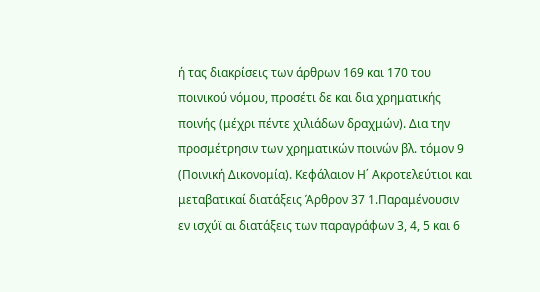ή τας διακρίσεις των άρθρων 169 και 170 του ποινικού νόμου, προσέτι δε και δια χρηματικής ποινής (μέχρι πέντε χιλιάδων δραχμών). Δια την προσμέτρησιν των χρηματικών ποινών βλ. τόμον 9 (Ποινική Δικονομία). Κεφάλαιον Η΄ Ακροτελεύτιοι και μεταβατικαί διατάξεις Άρθρον 37 1.Παραμένουσιν εν ισχύϊ αι διατάξεις των παραγράφων 3, 4, 5 και 6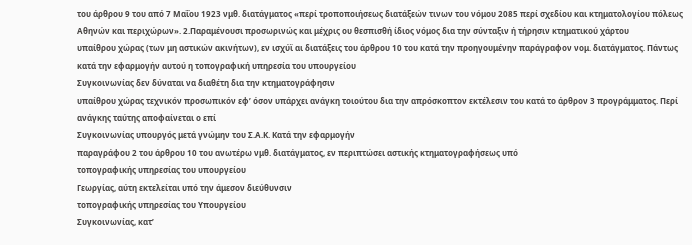του άρθρου 9 του από 7 Μαΐου 1923 νμθ. διατάγματος «περί τροποποιήσεως διατάξεών τινων του νόμου 2085 περί σχεδίου και κτηματολογίου πόλεως Αθηνών και περιχώρων». 2.Παραμένουσι προσωρινώς και μέχρις ου θεσπισθή ίδιος νόμος δια την σύνταξιν ή τήρησιν κτηματικού χάρτου
υπαίθρου χώρας (των μη αστικών ακινήτων), εν ισχύϊ αι διατάξεις του άρθρου 10 του κατά την προηγουμένην παράγραφον νομ. διατάγματος. Πάντως κατά την εφαρμογήν αυτού η τοπογραφική υπηρεσία του υπουργείου
Συγκοινωνίας δεν δύναται να διαθέτη δια την κτηματογράφησιν
υπαίθρου χώρας τεχνικόν προσωπικόν εφ’ όσον υπάρχει ανάγκη τοιούτου δια την απρόσκοπτον εκτέλεσιν του κατά το άρθρον 3 προγράμματος. Περί
ανάγκης ταύτης αποφαίνεται ο επί
Συγκοινωνίας υπουργός μετά γνώμην του Σ.Α.Κ. Κατά την εφαρμογήν
παραγράφου 2 του άρθρου 10 του ανωτέρω νμθ. διατάγματος, εν περιπτώσει αστικής κτηματογραφήσεως υπό
τοπογραφικής υπηρεσίας του υπουργείου
Γεωργίας, αύτη εκτελείται υπό την άμεσον διεύθυνσιν
τοπογραφικής υπηρεσίας του Υπουργείου
Συγκοινωνίας, κατ’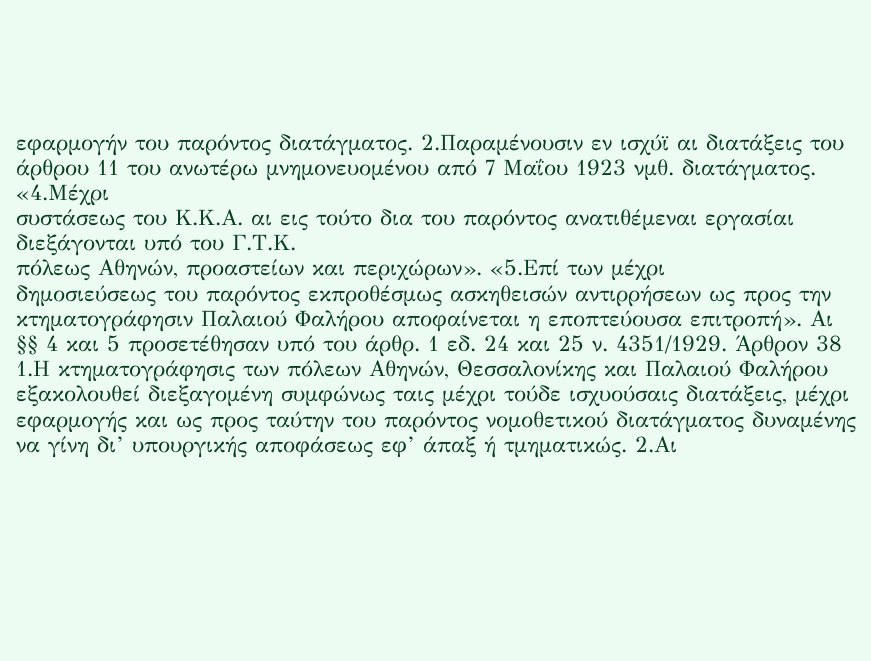εφαρμογήν του παρόντος διατάγματος. 2.Παραμένουσιν εν ισχύϊ αι διατάξεις του άρθρου 11 του ανωτέρω μνημονευομένου από 7 Μαΐου 1923 νμθ. διατάγματος. «4.Μέχρι
συστάσεως του Κ.Κ.Α. αι εις τούτο δια του παρόντος ανατιθέμεναι εργασίαι διεξάγονται υπό του Γ.Τ.Κ.
πόλεως Αθηνών, προαστείων και περιχώρων». «5.Επί των μέχρι
δημοσιεύσεως του παρόντος εκπροθέσμως ασκηθεισών αντιρρήσεων ως προς την κτηματογράφησιν Παλαιού Φαλήρου αποφαίνεται η εποπτεύουσα επιτροπή». Αι §§ 4 και 5 προσετέθησαν υπό του άρθρ. 1 εδ. 24 και 25 ν. 4351/1929. Άρθρον 38 1.Η κτηματογράφησις των πόλεων Αθηνών, Θεσσαλονίκης και Παλαιού Φαλήρου εξακολουθεί διεξαγομένη συμφώνως ταις μέχρι τούδε ισχυούσαις διατάξεις, μέχρι
εφαρμογής και ως προς ταύτην του παρόντος νομοθετικού διατάγματος δυναμένης να γίνη δι’ υπουργικής αποφάσεως εφ’ άπαξ ή τμηματικώς. 2.Αι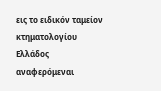εις το ειδικόν ταμείον κτηματολογίου
Ελλάδος αναφερόμεναι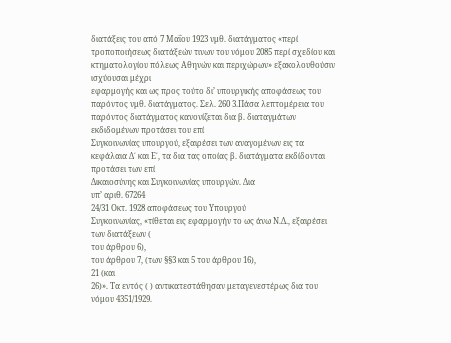διατάξεις του από 7 Μαΐου 1923 νμθ. διατάγματος «περί τροποποιήσεως διατάξεών τινων του νόμου 2085 περί σχεδίου και κτηματολογίου πόλεως Αθηνών και περιχώρων» εξακολουθούσιν ισχύουσαι μέχρι
εφαρμογής και ως προς τούτο δι’ υπουργικής αποφάσεως του παρόντος νμθ. διατάγματος. Σελ. 260 3.Πάσα λεπτομέρεια του παρόντος διατάγματος κανονίζεται δια β. διαταγμάτων εκδιδομένων προτάσει του επί
Συγκοινωνίας υπουργού, εξαιρέσει των αναγομένων εις τα κεφάλαια Δ΄ και Ε΄, τα δια τας οποίας β. διατάγματα εκδίδονται προτάσει των επί
Δικαιοσύνης και Συγκοινωνίας υπουργών. Δια
υπ’ αριθ. 67264
24/31 Οκτ. 1928 αποφάσεως του Υπουργού
Συγκοινωνίας, «τίθεται εις εφαρμογήν το ως άνω Ν.Δ., εξαιρέσει των διατάξεων (
του άρθρου 6),
του άρθρου 7, (των §§3 και 5 του άρθρου 16),
21 (και
26)». Τα εντός ( ) αντικατεστάθησαν μεταγενεστέρως δια του νόμου 4351/1929.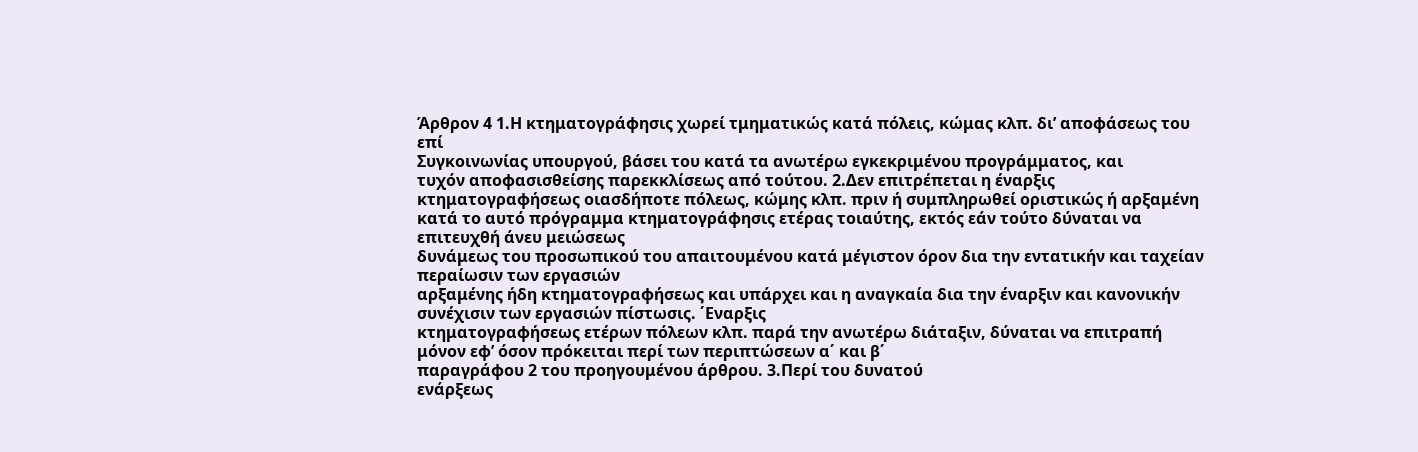Άρθρον 4 1.Η κτηματογράφησις χωρεί τμηματικώς κατά πόλεις, κώμας κλπ. δι’ αποφάσεως του επί
Συγκοινωνίας υπουργού, βάσει του κατά τα ανωτέρω εγκεκριμένου προγράμματος, και
τυχόν αποφασισθείσης παρεκκλίσεως από τούτου. 2.Δεν επιτρέπεται η έναρξις
κτηματογραφήσεως οιασδήποτε πόλεως, κώμης κλπ. πριν ή συμπληρωθεί οριστικώς ή αρξαμένη κατά το αυτό πρόγραμμα κτηματογράφησις ετέρας τοιαύτης, εκτός εάν τούτο δύναται να επιτευχθή άνευ μειώσεως
δυνάμεως του προσωπικού του απαιτουμένου κατά μέγιστον όρον δια την εντατικήν και ταχείαν περαίωσιν των εργασιών
αρξαμένης ήδη κτηματογραφήσεως και υπάρχει και η αναγκαία δια την έναρξιν και κανονικήν συνέχισιν των εργασιών πίστωσις. ΄Εναρξις
κτηματογραφήσεως ετέρων πόλεων κλπ. παρά την ανωτέρω διάταξιν, δύναται να επιτραπή μόνον εφ’ όσον πρόκειται περί των περιπτώσεων α΄ και β΄
παραγράφου 2 του προηγουμένου άρθρου. 3.Περί του δυνατού
ενάρξεως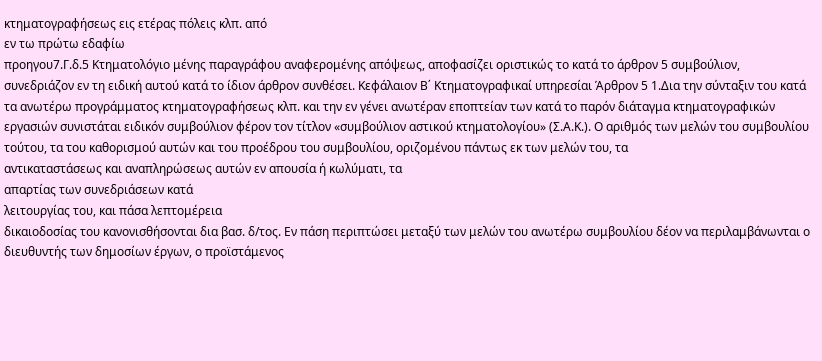κτηματογραφήσεως εις ετέρας πόλεις κλπ. από
εν τω πρώτω εδαφίω
προηγου7.Γ.δ.5 Κτηματολόγιο μένης παραγράφου αναφερομένης απόψεως, αποφασίζει οριστικώς το κατά το άρθρον 5 συμβούλιον, συνεδριάζον εν τη ειδική αυτού κατά το ίδιον άρθρον συνθέσει. Κεφάλαιον Β΄ Κτηματογραφικαί υπηρεσίαι Άρθρον 5 1.Δια την σύνταξιν του κατά τα ανωτέρω προγράμματος κτηματογραφήσεως κλπ. και την εν γένει ανωτέραν εποπτείαν των κατά το παρόν διάταγμα κτηματογραφικών εργασιών συνιστάται ειδικόν συμβούλιον φέρον τον τίτλον «συμβούλιον αστικού κτηματολογίου» (Σ.Α.Κ.). Ο αριθμός των μελών του συμβουλίου τούτου, τα του καθορισμού αυτών και του προέδρου του συμβουλίου, οριζομένου πάντως εκ των μελών του, τα
αντικαταστάσεως και αναπληρώσεως αυτών εν απουσία ή κωλύματι, τα
απαρτίας των συνεδριάσεων κατά
λειτουργίας του, και πάσα λεπτομέρεια
δικαιοδοσίας του κανονισθήσονται δια βασ. δ/τος. Εν πάση περιπτώσει μεταξύ των μελών του ανωτέρω συμβουλίου δέον να περιλαμβάνωνται ο διευθυντής των δημοσίων έργων, ο προϊστάμενος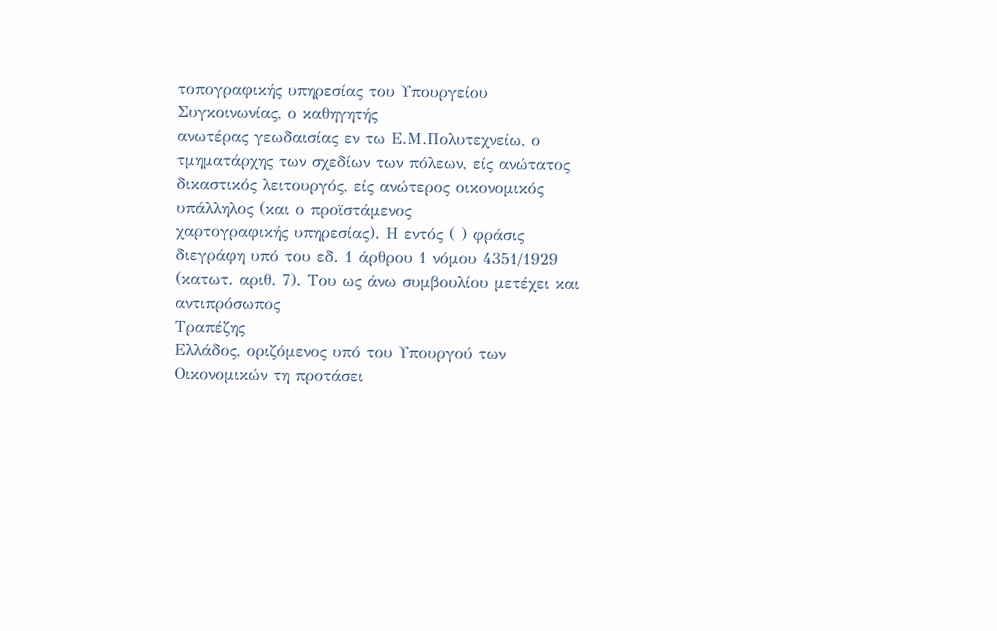τοπογραφικής υπηρεσίας του Υπουργείου Συγκοινωνίας, ο καθηγητής
ανωτέρας γεωδαισίας εν τω Ε.Μ.Πολυτεχνείω, ο τμηματάρχης των σχεδίων των πόλεων, είς ανώτατος δικαστικός λειτουργός, είς ανώτερος οικονομικός υπάλληλος (και ο προϊστάμενος
χαρτογραφικής υπηρεσίας). Η εντός ( ) φράσις διεγράφη υπό του εδ. 1 άρθρου 1 νόμου 4351/1929 (κατωτ. αριθ. 7). Του ως άνω συμβουλίου μετέχει και αντιπρόσωπος
Τραπέζης
Ελλάδος, οριζόμενος υπό του Υπουργού των Οικονομικών τη προτάσει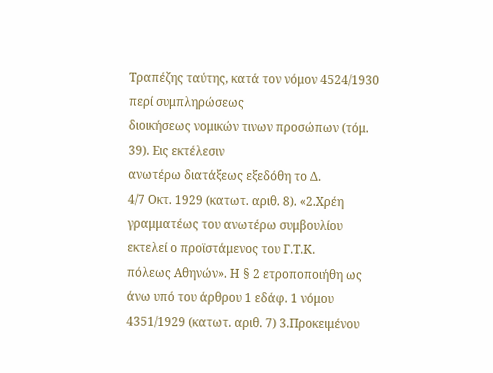Τραπέζης ταύτης, κατά τον νόμον 4524/1930 περί συμπληρώσεως
διοικήσεως νομικών τινων προσώπων (τόμ. 39). Εις εκτέλεσιν
ανωτέρω διατάξεως εξεδόθη το Δ.
4/7 Οκτ. 1929 (κατωτ. αριθ. 8). «2.Χρέη γραμματέως του ανωτέρω συμβουλίου εκτελεί ο προϊστάμενος του Γ.Τ.Κ.
πόλεως Αθηνών». Η § 2 ετροποποιήθη ως άνω υπό του άρθρου 1 εδάφ. 1 νόμου 4351/1929 (κατωτ. αριθ. 7) 3.Προκειμένου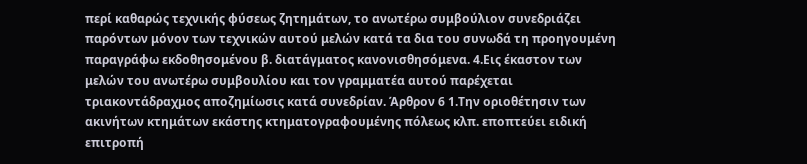περί καθαρώς τεχνικής φύσεως ζητημάτων, το ανωτέρω συμβούλιον συνεδριάζει παρόντων μόνον των τεχνικών αυτού μελών κατά τα δια του συνωδά τη προηγουμένη παραγράφω εκδοθησομένου β. διατάγματος κανονισθησόμενα. 4.Εις έκαστον των μελών του ανωτέρω συμβουλίου και τον γραμματέα αυτού παρέχεται τριακοντάδραχμος αποζημίωσις κατά συνεδρίαν. Άρθρον 6 1.Την οριοθέτησιν των ακινήτων κτημάτων εκάστης κτηματογραφουμένης πόλεως κλπ. εποπτεύει ειδική επιτροπή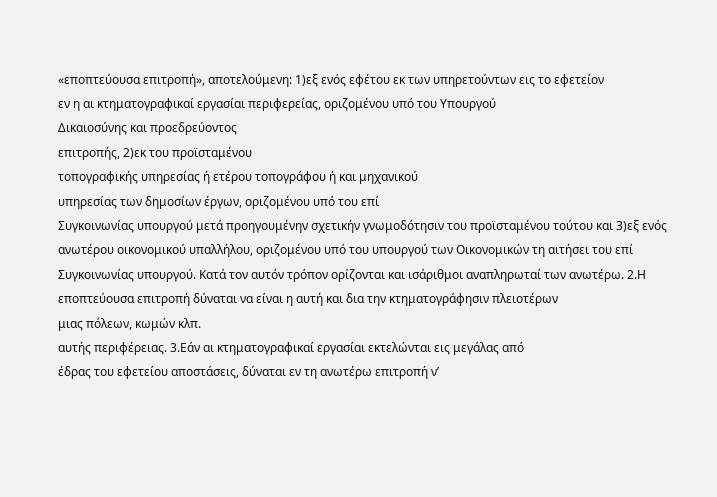«εποπτεύουσα επιτροπή», αποτελούμενη: 1)εξ ενός εφέτου εκ των υπηρετούντων εις το εφετείον
εν η αι κτηματογραφικαί εργασίαι περιφερείας, οριζομένου υπό του Υπουργού
Δικαιοσύνης και προεδρεύοντος
επιτροπής, 2)εκ του προϊσταμένου
τοπογραφικής υπηρεσίας ή ετέρου τοπογράφου ή και μηχανικού
υπηρεσίας των δημοσίων έργων, οριζομένου υπό του επί
Συγκοινωνίας υπουργού μετά προηγουμένην σχετικήν γνωμοδότησιν του προϊσταμένου τούτου και 3)εξ ενός ανωτέρου οικονομικού υπαλλήλου, οριζομένου υπό του υπουργού των Οικονομικών τη αιτήσει του επί
Συγκοινωνίας υπουργού. Κατά τον αυτόν τρόπον ορίζονται και ισάριθμοι αναπληρωταί των ανωτέρω. 2.Η εποπτεύουσα επιτροπή δύναται να είναι η αυτή και δια την κτηματογράφησιν πλειοτέρων
μιας πόλεων, κωμών κλπ.
αυτής περιφέρειας. 3.Εάν αι κτηματογραφικαί εργασίαι εκτελώνται εις μεγάλας από
έδρας του εφετείου αποστάσεις, δύναται εν τη ανωτέρω επιτροπή ν’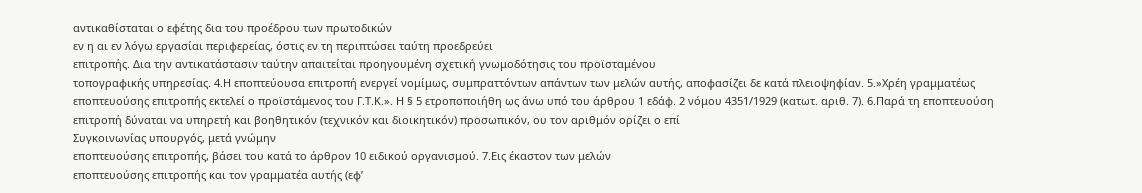αντικαθίσταται ο εφέτης δια του προέδρου των πρωτοδικών
εν η αι εν λόγω εργασίαι περιφερείας, όστις εν τη περιπτώσει ταύτη προεδρεύει
επιτροπής. Δια την αντικατάστασιν ταύτην απαιτείται προηγουμένη σχετική γνωμοδότησις του προϊσταμένου
τοπογραφικής υπηρεσίας. 4.Η εποπτεύουσα επιτροπή ενεργεί νομίμως, συμπραττόντων απάντων των μελών αυτής, αποφασίζει δε κατά πλειοψηφίαν. 5.»Χρέη γραμματέως
εποπτευούσης επιτροπής εκτελεί ο προϊστάμενος του Γ.Τ.Κ.». Η § 5 ετροποποιήθη ως άνω υπό του άρθρου 1 εδάφ. 2 νόμου 4351/1929 (κατωτ. αριθ. 7). 6.Παρά τη εποπτευούση επιτροπή δύναται να υπηρετή και βοηθητικόν (τεχνικόν και διοικητικόν) προσωπικόν, ου τον αριθμόν ορίζει ο επί
Συγκοινωνίας υπουργός, μετά γνώμην
εποπτευούσης επιτροπής, βάσει του κατά το άρθρον 10 ειδικού οργανισμού. 7.Εις έκαστον των μελών
εποπτευούσης επιτροπής και τον γραμματέα αυτής (εφ’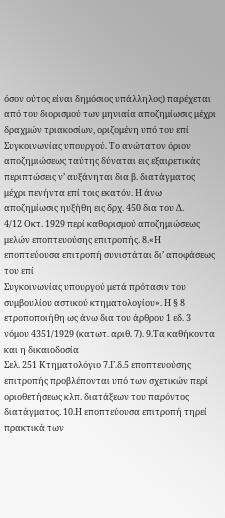όσον ούτος είναι δημόσιος υπάλληλος) παρέχεται από του διορισμού των μηνιαία αποζημίωσις μέχρι δραχμών τριακοσίων, οριζομένη υπό του επί
Συγκοινωνίας υπουργού. Το ανώτατον όριον
αποζημιώσεως ταύτης δύναται εις εξαιρετικάς περιπτώσεις ν’ αυξάνηται δια β. διατάγματος μέχρι πενήντα επί τοις εκατόν. Η άνω αποζημίωσις ηυξήθη εις δρχ. 450 δια του Δ.
4/12 Οκτ. 1929 περί καθορισμού αποζημιώσεως μελών εποπτευούσης επιτροπής. 8.«Η εποπτεύουσα επιτροπή συνιστάται δι’ αποφάσεως του επί
Συγκοινωνίας υπουργού μετά πρότασιν του συμβουλίου αστικού κτηματολογίου». Η § 8 ετροποποιήθη ως άνω δια του άρθρου 1 εδ. 3 νόμου 4351/1929 (κατωτ. αριθ. 7). 9.Τα καθήκοντα και η δικαιοδοσία
Σελ. 251 Κτηματολόγιο 7.Γ.δ.5 εποπτευούσης επιτροπής προβλέπονται υπό των σχετικών περί οριοθετήσεως κλπ. διατάξεων του παρόντος διατάγματος. 10.Η εποπτεύουσα επιτροπή τηρεί πρακτικά των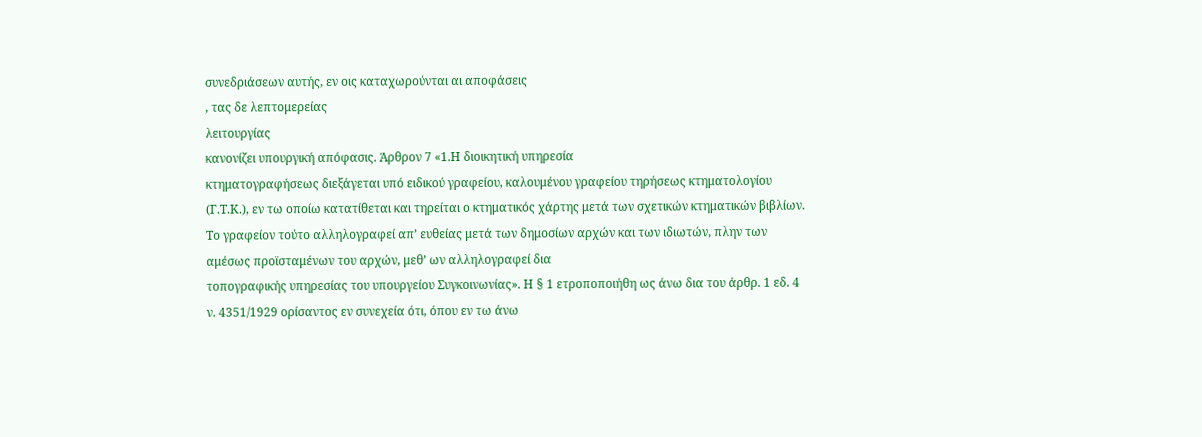συνεδριάσεων αυτής, εν οις καταχωρούνται αι αποφάσεις
, τας δε λεπτομερείας
λειτουργίας
κανονίζει υπουργική απόφασις. Άρθρον 7 «1.Η διοικητική υπηρεσία
κτηματογραφήσεως διεξάγεται υπό ειδικού γραφείου, καλουμένου γραφείου τηρήσεως κτηματολογίου (Γ.Τ.Κ.), εν τω οποίω κατατίθεται και τηρείται ο κτηματικός χάρτης μετά των σχετικών κτηματικών βιβλίων. Το γραφείον τούτο αλληλογραφεί απ’ ευθείας μετά των δημοσίων αρχών και των ιδιωτών, πλην των αμέσως προϊσταμένων του αρχών, μεθ’ ων αλληλογραφεί δια
τοπογραφικής υπηρεσίας του υπουργείου Συγκοινωνίας». Η § 1 ετροποποιήθη ως άνω δια του άρθρ. 1 εδ. 4 ν. 4351/1929 ορίσαντος εν συνεχεία ότι, όπου εν τω άνω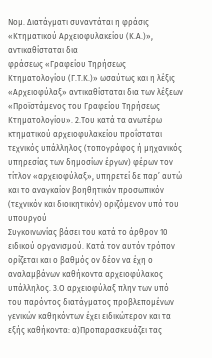Νομ. Διατάγματι συναντάται η φράσις «Κτηματικού Αρχειοφυλακείου (Κ.Α.)», αντικαθίσταται δια
φράσεως «Γραφείου Τηρήσεως Κτηματολογίου (Γ.Τ.Κ.)» ωσαύτως και η λέξις «Αρχειοφύλαξ» αντικαθίσταται δια των λέξεων «Προϊστάμενος του Γραφείου Τηρήσεως Κτηματολογίου». 2.Του κατά τα ανωτέρω κτηματικού αρχειοφυλακείου προΐσταται τεχνικός υπάλληλος (τοπογράφος ή μηχανικός
υπηρεσίας των δημοσίων έργων) φέρων τον τίτλον «αρχειοφύλαξ», υπηρετεί δε παρ’ αυτώ και το αναγκαίον βοηθητικόν προσωπικόν (τεχνικόν και διοικητικόν) οριζόμενον υπό του υπουργού
Συγκοινωνίας βάσει του κατά το άρθρον 10 ειδικού οργανισμού. Κατά τον αυτόν τρόπον ορίζεται και ο βαθμός ον δέον να έχη ο αναλαμβάνων καθήκοντα αρχειοφύλακος υπάλληλος. 3.Ο αρχειοφύλαξ πλην των υπό του παρόντος διατάγματος προβλεπομένων γενικών καθηκόντων έχει ειδικώτερον και τα εξής καθήκοντα: α)Προπαρασκευάζει τας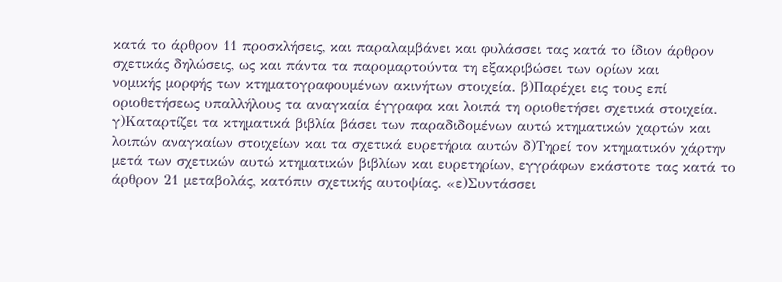κατά το άρθρον 11 προσκλήσεις, και παραλαμβάνει και φυλάσσει τας κατά το ίδιον άρθρον σχετικάς δηλώσεις, ως και πάντα τα παρομαρτούντα τη εξακριβώσει των ορίων και
νομικής μορφής των κτηματογραφουμένων ακινήτων στοιχεία. β)Παρέχει εις τους επί
οριοθετήσεως υπαλλήλους τα αναγκαία έγγραφα και λοιπά τη οριοθετήσει σχετικά στοιχεία. γ)Καταρτίζει τα κτηματικά βιβλία βάσει των παραδιδομένων αυτώ κτηματικών χαρτών και λοιπών αναγκαίων στοιχείων και τα σχετικά ευρετήρια αυτών δ)Τηρεί τον κτηματικόν χάρτην μετά των σχετικών αυτώ κτηματικών βιβλίων και ευρετηρίων, εγγράφων εκάστοτε τας κατά το άρθρον 21 μεταβολάς, κατόπιν σχετικής αυτοψίας. «ε)Συντάσσει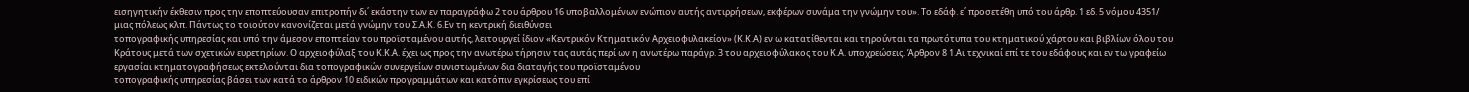εισηγητικήν έκθεσιν προς την εποπτεύουσαν επιτροπήν δι΄ εκάστην των εν παραγράφω 2 του άρθρου 16 υποβαλλομένων ενώπιον αυτής αντιρρήσεων, εκφέρων συνάμα την γνώμην του». Το εδάφ. ε΄ προσετέθη υπό του άρθρ. 1 εδ. 5 νόμου 4351/
μιας πόλεως κλπ. Πάντως το τοιούτον κανονίζεται μετά γνώμην του Σ.Α.Κ. 6.Εν τη κεντρική διειθύνσει
τοπογραφικής υπηρεσίας και υπό την άμεσον εποπτείαν του προϊσταμένου αυτής, λειτουργεί ίδιον «Κεντρικόν Κτηματικόν Aρχειοφυλακείον» (Κ.Κ.Α) εν ω κατατίθενται και τηρούνται τα πρωτότυπα του κτηματικού χάρτου και βιβλίων όλου του Κράτους μετά των σχετικών ευρετηρίων. Ο αρχειοφύλαξ του Κ.Κ.Α. έχει ως προς την ανωτέρω τήρησιν τας αυτάς περί ων η ανωτέρω παράγρ. 3 του αρχειοφύλακος του Κ.Α. υποχρεώσεις. Άρθρον 8 1.Αι τεχνικαί επί τε του εδάφους και εν τω γραφείω εργασίαι κτηματογραφήσεως εκτελούνται δια τοπογραφικών συνεργείων συνιστωμένων δια διαταγής του προϊσταμένου
τοπογραφικής υπηρεσίας βάσει των κατά το άρθρον 10 ειδικών προγραμμάτων και κατόπιν εγκρίσεως του επί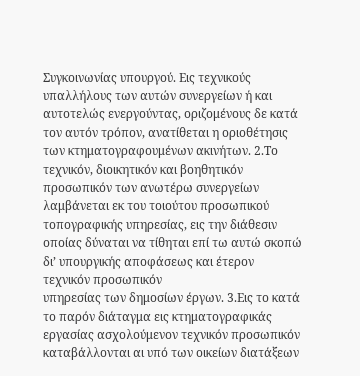Συγκοινωνίας υπουργού. Εις τεχνικούς υπαλλήλους των αυτών συνεργείων ή και αυτοτελώς ενεργούντας, οριζομένους δε κατά τον αυτόν τρόπον, ανατίθεται η οριοθέτησις των κτηματογραφουμένων ακινήτων. 2.Το τεχνικόν, διοικητικόν και βοηθητικόν προσωπικόν των ανωτέρω συνεργείων λαμβάνεται εκ του τοιούτου προσωπικού
τοπογραφικής υπηρεσίας, εις την διάθεσιν
οποίας δύναται να τίθηται επί τω αυτώ σκοπώ δι’ υπουργικής αποφάσεως και έτερον τεχνικόν προσωπικόν
υπηρεσίας των δημοσίων έργων. 3.Εις το κατά το παρόν διάταγμα εις κτηματογραφικάς εργασίας ασχολούμενον τεχνικόν προσωπικόν καταβάλλονται αι υπό των οικείων διατάξεων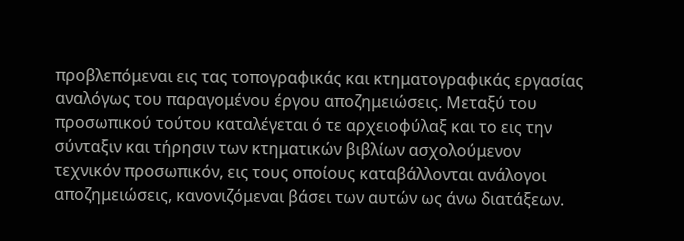προβλεπόμεναι εις τας τοπογραφικάς και κτηματογραφικάς εργασίας αναλόγως του παραγομένου έργου αποζημειώσεις. Μεταξύ του προσωπικού τούτου καταλέγεται ό τε αρχειοφύλαξ και το εις την σύνταξιν και τήρησιν των κτηματικών βιβλίων ασχολούμενον τεχνικόν προσωπικόν, εις τους οποίους καταβάλλονται ανάλογοι αποζημειώσεις, κανονιζόμεναι βάσει των αυτών ως άνω διατάξεων.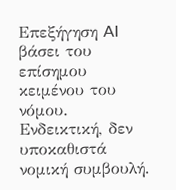Επεξήγηση AI βάσει του επίσημου κειμένου του νόμου. Ενδεικτική, δεν υποκαθιστά νομική συμβουλή.